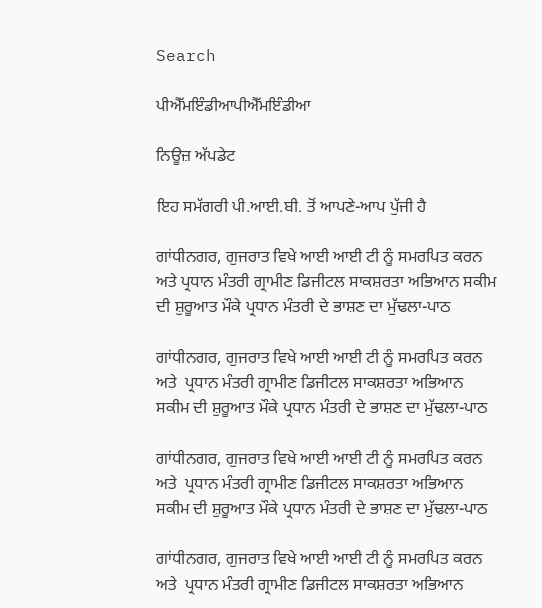Search

ਪੀਐੱਮਇੰਡੀਆਪੀਐੱਮਇੰਡੀਆ

ਨਿਊਜ਼ ਅੱਪਡੇਟ

ਇਹ ਸਮੱਗਰੀ ਪੀ.ਆਈ.ਬੀ. ਤੋਂ ਆਪਣੇ-ਆਪ ਪੁੱਜੀ ਹੈ

ਗਾਂਧੀਨਗਰ, ਗੁਜਰਾਤ ਵਿਖੇ ਆਈ ਆਈ ਟੀ ਨੂੰ ਸਮਰਪਿਤ ਕਰਨ ਅਤੇ ਪ੍ਰਧਾਨ ਮੰਤਰੀ ਗ੍ਰਾਮੀਣ ਡਿਜੀਟਲ ਸਾਕਸ਼ਰਤਾ ਅਭਿਆਨ ਸਕੀਮ ਦੀ ਸ਼ੁਰੂਆਤ ਮੌਕੇ ਪ੍ਰਧਾਨ ਮੰਤਰੀ ਦੇ ਭਾਸ਼ਣ ਦਾ ਮੁੱਢਲਾ-ਪਾਠ

ਗਾਂਧੀਨਗਰ, ਗੁਜਰਾਤ ਵਿਖੇ ਆਈ ਆਈ ਟੀ ਨੂੰ ਸਮਰਪਿਤ ਕਰਨ ਅਤੇ  ਪ੍ਰਧਾਨ ਮੰਤਰੀ ਗ੍ਰਾਮੀਣ ਡਿਜੀਟਲ ਸਾਕਸ਼ਰਤਾ ਅਭਿਆਨ  ਸਕੀਮ ਦੀ ਸ਼ੁਰੂਆਤ ਮੌਕੇ ਪ੍ਰਧਾਨ ਮੰਤਰੀ ਦੇ ਭਾਸ਼ਣ ਦਾ ਮੁੱਢਲਾ-ਪਾਠ

ਗਾਂਧੀਨਗਰ, ਗੁਜਰਾਤ ਵਿਖੇ ਆਈ ਆਈ ਟੀ ਨੂੰ ਸਮਰਪਿਤ ਕਰਨ ਅਤੇ  ਪ੍ਰਧਾਨ ਮੰਤਰੀ ਗ੍ਰਾਮੀਣ ਡਿਜੀਟਲ ਸਾਕਸ਼ਰਤਾ ਅਭਿਆਨ  ਸਕੀਮ ਦੀ ਸ਼ੁਰੂਆਤ ਮੌਕੇ ਪ੍ਰਧਾਨ ਮੰਤਰੀ ਦੇ ਭਾਸ਼ਣ ਦਾ ਮੁੱਢਲਾ-ਪਾਠ

ਗਾਂਧੀਨਗਰ, ਗੁਜਰਾਤ ਵਿਖੇ ਆਈ ਆਈ ਟੀ ਨੂੰ ਸਮਰਪਿਤ ਕਰਨ ਅਤੇ  ਪ੍ਰਧਾਨ ਮੰਤਰੀ ਗ੍ਰਾਮੀਣ ਡਿਜੀਟਲ ਸਾਕਸ਼ਰਤਾ ਅਭਿਆਨ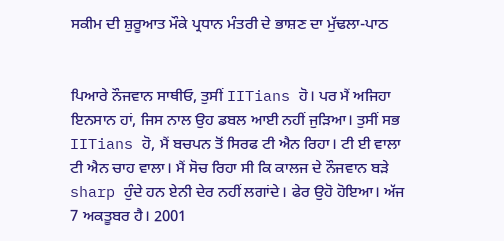ਸਕੀਮ ਦੀ ਸ਼ੁਰੂਆਤ ਮੌਕੇ ਪ੍ਰਧਾਨ ਮੰਤਰੀ ਦੇ ਭਾਸ਼ਣ ਦਾ ਮੁੱਢਲਾ-ਪਾਠ


ਪਿਆਰੇ ਨੌਜਵਾਨ ਸਾਥੀਓ, ਤੁਸੀਂ IITians ਹੋ। ਪਰ ਮੈਂ ਅਜਿਹਾ ਇਨਸਾਨ ਹਾਂ, ਜਿਸ ਨਾਲ ਉਹ ਡਬਲ ਆਈ ਨਹੀਂ ਜੁੜਿਆ। ਤੁਸੀਂ ਸਭ IITians ਹੋ, ਮੈਂ ਬਚਪਨ ਤੋਂ ਸਿਰਫ ਟੀ ਐਨ ਰਿਹਾ। ਟੀ ਈ ਵਾਲਾ ਟੀ ਐਨ ਚਾਹ ਵਾਲਾ। ਮੈਂ ਸੋਚ ਰਿਹਾ ਸੀ ਕਿ ਕਾਲਜ ਦੇ ਨੌਜਵਾਨ ਬੜੇ sharp ਹੁੰਦੇ ਹਨ ਏਨੀ ਦੇਰ ਨਹੀਂ ਲਗਾਂਦੇ। ਫੇਰ ਉਹੋ ਹੋਇਆ। ਅੱਜ 7 ਅਕਤੂਬਰ ਹੈ। 2001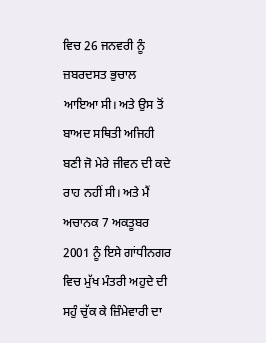ਵਿਚ 26 ਜਨਵਰੀ ਨੂੰ ਜ਼ਬਰਦਸਤ ਭੁਚਾਲ ਆਇਆ ਸੀ। ਅਤੇ ਉਸ ਤੋਂ ਬਾਅਦ ਸਥਿਤੀ ਅਜਿਹੀ ਬਣੀ ਜੋ ਮੇਰੇ ਜੀਵਨ ਦੀ ਕਦੇ ਰਾਹ ਨਹੀਂ ਸੀ। ਅਤੇ ਮੈਂ ਅਚਾਨਕ 7 ਅਕਤੂਬਰ 2001 ਨੂੰ ਇਸੇ ਗਾਂਧੀਨਗਰ ਵਿਚ ਮੁੱਖ ਮੰਤਰੀ ਅਹੁਦੇ ਦੀ ਸਹੁੰ ਚੁੱਕ ਕੇ ਜ਼ਿੰਮੇਵਾਰੀ ਦਾ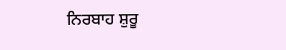ਨਿਰਬਾਹ ਸ਼ੁਰੂ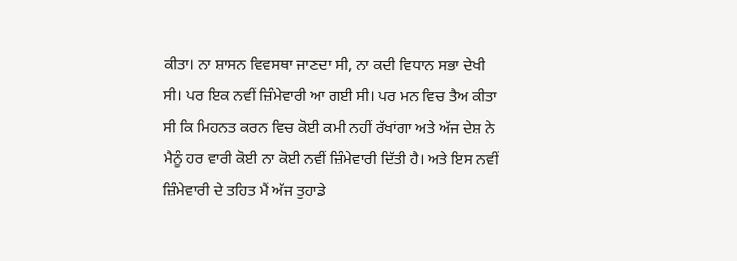ਕੀਤਾ। ਨਾ ਸ਼ਾਸਨ ਵਿਵਸਥਾ ਜਾਣਦਾ ਸੀ, ਨਾ ਕਦੀ ਵਿਧਾਨ ਸਭਾ ਦੇਖੀ ਸੀ। ਪਰ ਇਕ ਨਵੀਂ ਜ਼ਿੰਮੇਵਾਰੀ ਆ ਗਈ ਸੀ। ਪਰ ਮਨ ਵਿਚ ਤੈਅ ਕੀਤਾ ਸੀ ਕਿ ਮਿਹਨਤ ਕਰਨ ਵਿਚ ਕੋਈ ਕਮੀ ਨਹੀਂ ਰੱਖਾਂਗਾ ਅਤੇ ਅੱਜ ਦੇਸ਼ ਨੇ ਮੈਨੂੰ ਹਰ ਵਾਰੀ ਕੋਈ ਨਾ ਕੋਈ ਨਵੀਂ ਜ਼ਿੰਮੇਵਾਰੀ ਦਿੱਤੀ ਹੈ। ਅਤੇ ਇਸ ਨਵੀਂ ਜ਼ਿੰਮੇਵਾਰੀ ਦੇ ਤਹਿਤ ਮੈਂ ਅੱਜ ਤੁਹਾਡੇ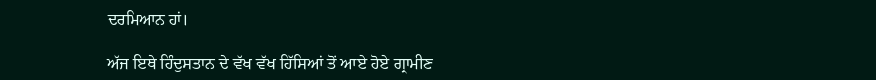ਦਰਮਿਆਨ ਹਾਂ।

ਅੱਜ ਇਥੇ ਹਿੰਦੁਸਤਾਨ ਦੇ ਵੱਖ ਵੱਖ ਹਿੱਸਿਆਂ ਤੋਂ ਆਏ ਹੋਏ ਗ੍ਰਾਮੀਣ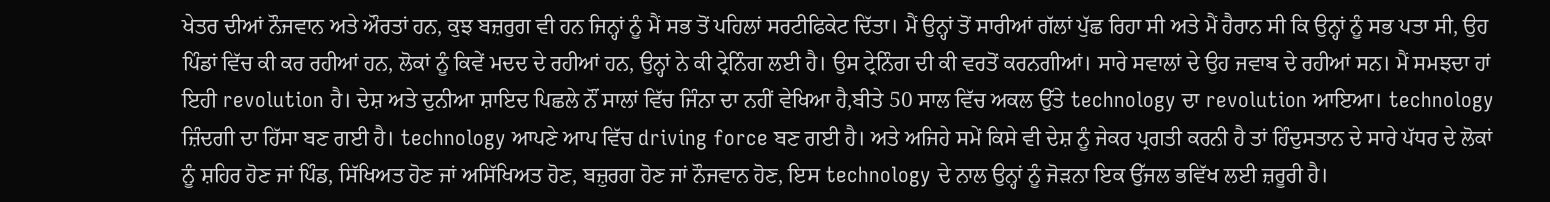ਖੇਤਰ ਦੀਆਂ ਨੌਜਵਾਨ ਅਤੇ ਔਰਤਾਂ ਹਨ, ਕੁਝ ਬਜ਼ਰੁਗ ਵੀ ਹਨ ਜਿਨ੍ਹਾਂ ਨੂੰ ਮੈਂ ਸਭ ਤੋਂ ਪਹਿਲਾਂ ਸਰਟੀਫਿਕੇਟ ਦਿੱਤਾ। ਮੈਂ ਉਨ੍ਹਾਂ ਤੋਂ ਸਾਰੀਆਂ ਗੱਲਾਂ ਪੁੱਛ ਰਿਹਾ ਸੀ ਅਤੇ ਮੈਂ ਹੈਰਾਨ ਸੀ ਕਿ ਉਨ੍ਹਾਂ ਨੂੰ ਸਭ ਪਤਾ ਸੀ, ਉਹ ਪਿੰਡਾਂ ਵਿੱਚ ਕੀ ਕਰ ਰਹੀਆਂ ਹਨ, ਲੋਕਾਂ ਨੂੰ ਕਿਵੇਂ ਮਦਦ ਦੇ ਰਹੀਆਂ ਹਨ, ਉਨ੍ਹਾਂ ਨੇ ਕੀ ਟ੍ਰੇਨਿੰਗ ਲਈ ਹੈ। ਉਸ ਟ੍ਰੇਨਿੰਗ ਦੀ ਕੀ ਵਰਤੋਂ ਕਰਨਗੀਆਂ। ਸਾਰੇ ਸਵਾਲਾਂ ਦੇ ਉਹ ਜਵਾਬ ਦੇ ਰਹੀਆਂ ਸਨ। ਮੈਂ ਸਮਝਦਾ ਹਾਂ ਇਹੀ revolution ਹੈ। ਦੇਸ਼ ਅਤੇ ਦੁਨੀਆ ਸ਼ਾਇਦ ਪਿਛਲੇ ਨੌਂ ਸਾਲਾਂ ਵਿੱਚ ਜਿੰਨਾ ਦਾ ਨਹੀਂ ਵੇਖਿਆ ਹੈ,ਬੀਤੇ 50 ਸਾਲ ਵਿੱਚ ਅਕਲ ਉੱਤੇ technology ਦਾ revolution ਆਇਆ। technology ਜ਼ਿੰਦਗੀ ਦਾ ਹਿੱਸਾ ਬਣ ਗਈ ਹੈ। technology ਆਪਣੇ ਆਪ ਵਿੱਚ driving force ਬਣ ਗਈ ਹੈ। ਅਤੇ ਅਜਿਹੇ ਸਮੇਂ ਕਿਸੇ ਵੀ ਦੇਸ਼ ਨੂੰ ਜੇਕਰ ਪ੍ਰਗਤੀ ਕਰਨੀ ਹੈ ਤਾਂ ਹਿੰਦੁਸਤਾਨ ਦੇ ਸਾਰੇ ਪੱਧਰ ਦੇ ਲੋਕਾਂ ਨੂੰ ਸ਼ਹਿਰ ਹੋਣ ਜਾਂ ਪਿੰਡ, ਸਿੱਖਿਅਤ ਹੋਣ ਜਾਂ ਅਸਿੱਖਿਅਤ ਹੋਣ, ਬਜ਼ੁਰਗ ਹੋਣ ਜਾਂ ਨੌਜਵਾਨ ਹੋਣ, ਇਸ technology ਦੇ ਨਾਲ ਉਨ੍ਹਾਂ ਨੂੰ ਜੋੜਨਾ ਇਕ ਉੱਜਲ ਭਵਿੱਖ ਲਈ ਜ਼ਰੂਰੀ ਹੈ।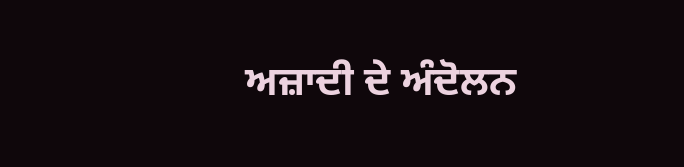ਅਜ਼ਾਦੀ ਦੇ ਅੰਦੋਲਨ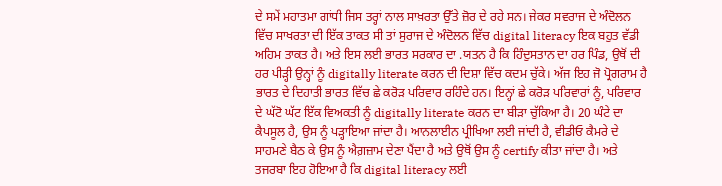ਦੇ ਸਮੇਂ ਮਹਾਤਮਾ ਗਾਂਧੀ ਜਿਸ ਤਰ੍ਹਾਂ ਨਾਲ ਸਾਖ਼ਰਤਾ ਉੱਤੇ ਜ਼ੋਰ ਦੇ ਰਹੇ ਸਨ। ਜੇਕਰ ਸਵਰਾਜ ਦੇ ਅੰਦੋਲਨ ਵਿੱਚ ਸਾਖਰਤਾ ਦੀ ਇੱਕ ਤਾਕਤ ਸੀ ਤਾਂ ਸੁਰਾਜ ਦੇ ਅੰਦੋਲਨ ਵਿੱਚ digital literacy ਇਕ ਬਹੁਤ ਵੱਡੀ ਅਹਿਮ ਤਾਕਤ ਹੈ। ਅਤੇ ਇਸ ਲਈ ਭਾਰਤ ਸਰਕਾਰ ਦਾ .ਯਤਨ ਹੈ ਕਿ ਹਿੰਦੁਸਤਾਨ ਦਾ ਹਰ ਪਿੰਡ, ਉਥੋਂ ਦੀ ਹਰ ਪੀੜ੍ਹੀ ਉਨ੍ਹਾਂ ਨੂੰ digitally literate ਕਰਨ ਦੀ ਦਿਸ਼ਾ ਵਿੱਚ ਕਦਮ ਚੁੱਕੇ। ਅੱਜ ਇਹ ਜੋ ਪ੍ਰੋਗਰਾਮ ਹੈ ਭਾਰਤ ਦੇ ਦਿਹਾਤੀ ਭਾਰਤ ਵਿੱਚ ਛੇ ਕਰੋੜ ਪਰਿਵਾਰ ਰਹਿੰਦੇ ਹਨ। ਇਨ੍ਹਾਂ ਛੇ ਕਰੋੜ ਪਰਿਵਾਰਾਂ ਨੂੰ, ਪਰਿਵਾਰ ਦੇ ਘੱਟੋ ਘੱਟ ਇੱਕ ਵਿਅਕਤੀ ਨੂੰ digitally literate ਕਰਨ ਦਾ ਬੀੜਾ ਚੁੱਕਿਆ ਹੈ। 20 ਘੰਟੇ ਦਾ ਕੈਪਸੂਲ ਹੈ, ਉਸ ਨੂੰ ਪੜ੍ਹਾਇਆ ਜਾਂਦਾ ਹੈ। ਆਨਲਾਈਨ ਪ੍ਰੀਖਿਆ ਲਈ ਜਾਂਦੀ ਹੈ, ਵੀਡੀਓ ਕੈਮਰੇ ਦੇ ਸਾਹਮਣੇ ਬੈਠ ਕੇ ਉਸ ਨੂੰ ਐਗ਼ਜ਼ਾਮ ਦੇਣਾ ਪੈਂਦਾ ਹੈ ਅਤੇ ਉਥੋਂ ਉਸ ਨੂੰ certify ਕੀਤਾ ਜਾਂਦਾ ਹੈ। ਅਤੇ ਤਜਰਬਾ ਇਹ ਹੋਇਆ ਹੈ ਕਿ digital literacy ਲਈ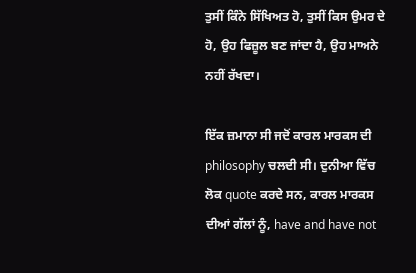ਤੁਸੀਂ ਕਿੰਨੇ ਸਿੱਖਿਅਤ ਹੋ, ਤੁਸੀਂ ਕਿਸ ਉਮਰ ਦੇ ਹੋ, ਉਹ ਫਿਜ਼ੂਲ ਬਣ ਜਾਂਦਾ ਹੈ, ਉਹ ਮਾਅਨੇ ਨਹੀਂ ਰੱਖਦਾ।

ਇੱਕ ਜ਼ਮਾਨਾ ਸੀ ਜਦੋਂ ਕਾਰਲ ਮਾਰਕਸ ਦੀ philosophy ਚਲਦੀ ਸੀ। ਦੁਨੀਆ ਵਿੱਚ ਲੋਕ quote ਕਰਦੇ ਸਨ, ਕਾਰਲ ਮਾਰਕਸ ਦੀਆਂ ਗੱਲਾਂ ਨੂੰ, have and have not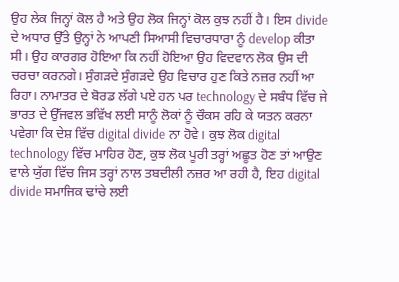ਉਹ ਲੇਕ ਜਿਨ੍ਹਾਂ ਕੋਲ ਹੈ ਅਤੇ ਉਹ ਲੋਕ ਜਿਨ੍ਹਾਂ ਕੋਲ ਕੁਝ ਨਹੀਂ ਹੈ। ਇਸ divide ਦੇ ਅਧਾਰ ਉੱਤੇ ਉਨ੍ਹਾਂ ਨੇ ਆਪਣੀ ਸਿਆਸੀ ਵਿਚਾਰਧਾਰਾ ਨੂੰ develop ਕੀਤਾ ਸੀ। ਉਹ ਕਾਰਗਰ ਹੋਇਆ ਕਿ ਨਹੀਂ ਹੋਇਆ ਉਹ ਵਿਦਵਾਨ ਲੋਕ ਉਸ ਦੀ ਚਰਚਾ ਕਰਨਗੇ। ਸੁੰਗੜਦੇ ਸੁੰਗੜਦੇ ਉਹ ਵਿਚਾਰ ਹੁਣ ਕਿਤੇ ਨਜ਼ਰ ਨਹੀਂ ਆ ਰਿਹਾ। ਨਾਮਾਤਰ ਦੇ ਬੋਰਡ ਲੱਗੇ ਪਏ ਹਨ ਪਰ technology ਦੇ ਸਬੰਧ ਵਿੱਚ ਜੇ ਭਾਰਤ ਦੇ ਉੱਜਵਲ ਭਵਿੱਖ ਲਈ ਸਾਨੂੰ ਲੋਕਾਂ ਨੂੰ ਚੌਕਸ ਰਹਿ ਕੇ ਯਤਨ ਕਰਨਾ ਪਵੇਗਾ ਕਿ ਦੇਸ਼ ਵਿੱਚ digital divide ਨਾ ਹੋਵੇ। ਕੁਝ ਲੋਕ digital technology ਵਿੱਚ ਮਾਹਿਰ ਹੋਣ, ਕੁਝ ਲੋਕ ਪੂਰੀ ਤਰ੍ਹਾਂ ਅਛੂਤ ਹੋਣ ਤਾਂ ਆਉਣ ਵਾਲੇ ਯੁੱਗ ਵਿੱਚ ਜਿਸ ਤਰ੍ਹਾਂ ਨਾਲ ਤਬਦੀਲੀ ਨਜ਼ਰ ਆ ਰਹੀ ਹੈ, ਇਹ digital divide ਸਮਾਜਿਕ ਢਾਂਚੇ ਲਈ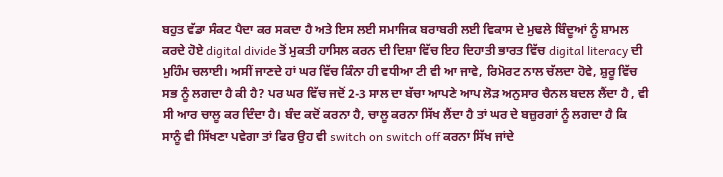ਬਹੁਤ ਵੱਡਾ ਸੰਕਟ ਪੈਦਾ ਕਰ ਸਕਦਾ ਹੈ ਅਤੇ ਇਸ ਲਈ ਸਮਾਜਿਕ ਬਰਾਬਰੀ ਲਈ ਵਿਕਾਸ ਦੇ ਮੁਢਲੇ ਬਿੰਦੂਆਂ ਨੂੰ ਸ਼ਾਮਲ ਕਰਦੇ ਹੋਏ digital divide ਤੋਂ ਮੁਕਤੀ ਹਾਸਿਲ ਕਰਨ ਦੀ ਦਿਸ਼ਾ ਵਿੱਚ ਇਹ ਦਿਹਾਤੀ ਭਾਰਤ ਵਿੱਚ digital literacy ਦੀ ਮੁਹਿੰਮ ਚਲਾਈ। ਅਸੀਂ ਜਾਣਦੇ ਹਾਂ ਘਰ ਵਿੱਚ ਕਿੰਨਾ ਹੀ ਵਧੀਆ ਟੀ ਵੀ ਆ ਜਾਵੇ, ਰਿਮੋਰਟ ਨਾਲ ਚੱਲਦਾ ਹੋਵੇ, ਸ਼ੁਰੂ ਵਿੱਚ ਸਭ ਨੂੰ ਲਗਦਾ ਹੈ ਕੀ ਹੈ? ਪਰ ਘਰ ਵਿੱਚ ਜਦੋਂ 2-3 ਸਾਲ ਦਾ ਬੱਚਾ ਆਪਣੇ ਆਪ ਲੋੜ ਅਨੁਸਾਰ ਚੈਨਲ ਬਦਲ ਲੈਂਦਾ ਹੈ , ਵੀ ਸੀ ਆਰ ਚਾਲੂ ਕਰ ਦਿੰਦਾ ਹੈ। ਬੰਦ ਕਦੋਂ ਕਰਨਾ ਹੈ, ਚਾਲੂ ਕਰਨਾ ਸਿੱਖ ਲੈਂਦਾ ਹੈ ਤਾਂ ਘਰ ਦੇ ਬਜ਼ੁਰਗਾਂ ਨੂੰ ਲਗਦਾ ਹੈ ਕਿ ਸਾਨੂੰ ਵੀ ਸਿੱਖਣਾ ਪਵੇਗਾ ਤਾਂ ਫਿਰ ਉਹ ਵੀ switch on switch off ਕਰਨਾ ਸਿੱਖ ਜਾਂਦੇ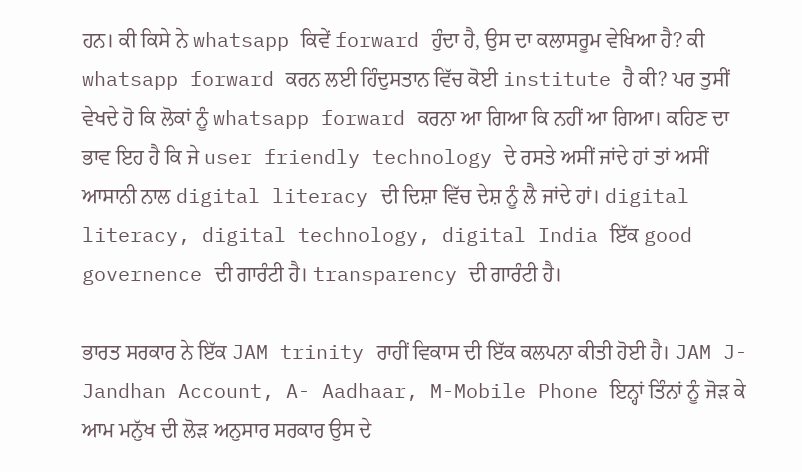ਹਨ। ਕੀ ਕਿਸੇ ਨੇ whatsapp ਕਿਵੇਂ forward ਹੁੰਦਾ ਹੈ, ਉਸ ਦਾ ਕਲਾਸਰੂਮ ਵੇਖਿਆ ਹੈ? ਕੀ whatsapp forward ਕਰਨ ਲਈ ਹਿੰਦੁਸਤਾਨ ਵਿੱਚ ਕੋਈ institute ਹੈ ਕੀ? ਪਰ ਤੁਸੀਂ ਵੇਖਦੇ ਹੋ ਕਿ ਲੋਕਾਂ ਨੂੰ whatsapp forward ਕਰਨਾ ਆ ਗਿਆ ਕਿ ਨਹੀਂ ਆ ਗਿਆ। ਕਹਿਣ ਦਾ ਭਾਵ ਇਹ ਹੈ ਕਿ ਜੇ user friendly technology ਦੇ ਰਸਤੇ ਅਸੀਂ ਜਾਂਦੇ ਹਾਂ ਤਾਂ ਅਸੀਂ ਆਸਾਨੀ ਨਾਲ digital literacy ਦੀ ਦਿਸ਼ਾ ਵਿੱਚ ਦੇਸ਼ ਨੂੰ ਲੈ ਜਾਂਦੇ ਹਾਂ। digital literacy, digital technology, digital India ਇੱਕ good governence ਦੀ ਗਾਰੰਟੀ ਹੈ। transparency ਦੀ ਗਾਰੰਟੀ ਹੈ।

ਭਾਰਤ ਸਰਕਾਰ ਨੇ ਇੱਕ JAM trinity ਰਾਹੀਂ ਵਿਕਾਸ ਦੀ ਇੱਕ ਕਲਪਨਾ ਕੀਤੀ ਹੋਈ ਹੈ। JAM J-Jandhan Account, A- Aadhaar, M-Mobile Phone ਇਨ੍ਹਾਂ ਤਿੰਨਾਂ ਨੂੰ ਜੋੜ ਕੇ ਆਮ ਮਨੁੱਖ ਦੀ ਲੋੜ ਅਨੁਸਾਰ ਸਰਕਾਰ ਉਸ ਦੇ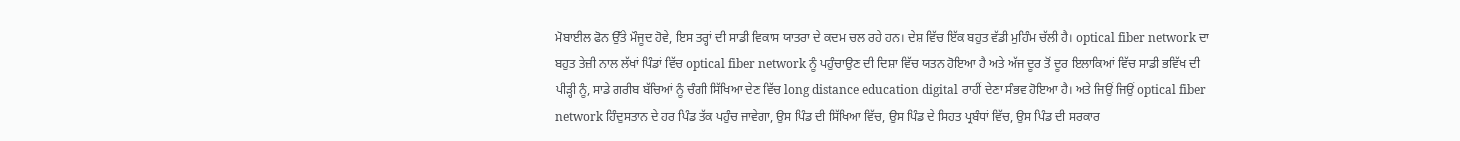ਮੋਬਾਈਲ ਫੋਨ ਉੱਤੇ ਮੌਜੂਦ ਹੋਵੇ, ਇਸ ਤਰ੍ਹਾਂ ਦੀ ਸਾਡੀ ਵਿਕਾਸ ਯਾਤਰਾ ਦੇ ਕਦਮ ਚਲ ਰਹੇ ਹਨ। ਦੇਸ਼ ਵਿੱਚ ਇੱਕ ਬਹੁਤ ਵੱਡੀ ਮੁਹਿੰਮ ਚੱਲੀ ਹੈ। optical fiber network ਦਾ ਬਹੁਤ ਤੇਜ਼ੀ ਨਾਲ ਲੱਖਾਂ ਪਿੰਡਾਂ ਵਿੱਚ optical fiber network ਨੂੰ ਪਹੁੰਚਾਉਣ ਦੀ ਦਿਸ਼ਾ ਵਿੱਚ ਯਤਨ ਹੋਇਆ ਹੈ ਅਤੇ ਅੱਜ ਦੂਰ ਤੋਂ ਦੂਰ ਇਲਾਕਿਆਂ ਵਿੱਚ ਸਾਡੀ ਭਵਿੱਖ ਦੀ ਪੀੜ੍ਹੀ ਨੂੰ, ਸਾਡੇ ਗਰੀਬ ਬੱਚਿਆਂ ਨੂੰ ਚੰਗੀ ਸਿੱਖਿਆ ਦੇਣ ਵਿੱਚ long distance education digital ਰਾਹੀਂ ਦੇਣਾ ਸੰਭਵ ਹੋਇਆ ਹੈ। ਅਤੇ ਜਿਉਂ ਜਿਉਂ optical fiber network ਹਿੰਦੁਸਤਾਨ ਦੇ ਹਰ ਪਿੰਡ ਤੱਕ ਪਹੁੰਚ ਜਾਵੇਗਾ, ਉਸ ਪਿੰਡ ਦੀ ਸਿੱਖਿਆ ਵਿੱਚ, ਉਸ ਪਿੰਡ ਦੇ ਸਿਹਤ ਪ੍ਰਬੰਧਾਂ ਵਿੱਚ, ਉਸ ਪਿੰਡ ਦੀ ਸਰਕਾਰ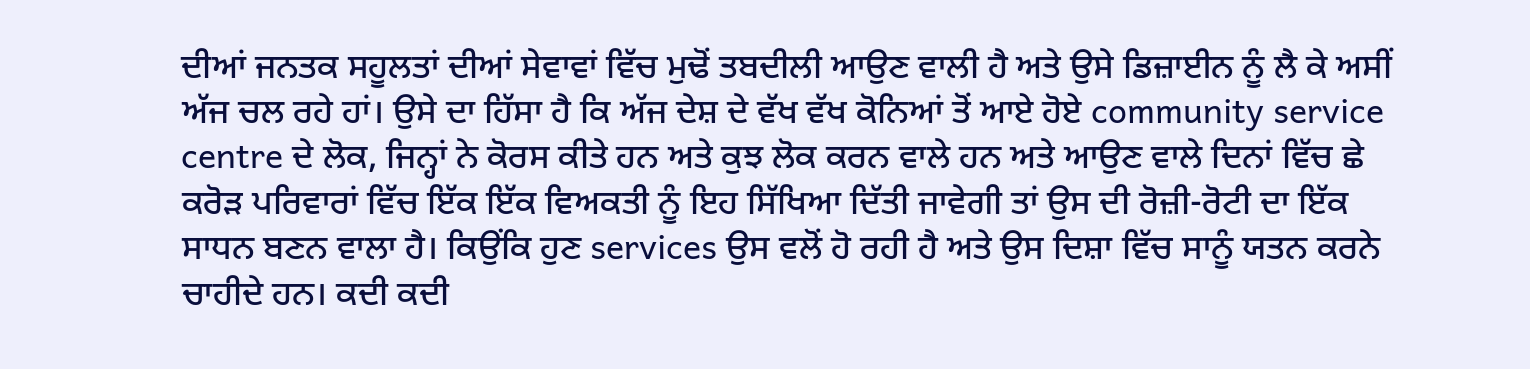ਦੀਆਂ ਜਨਤਕ ਸਹੂਲਤਾਂ ਦੀਆਂ ਸੇਵਾਵਾਂ ਵਿੱਚ ਮੁਢੋਂ ਤਬਦੀਲੀ ਆਉਣ ਵਾਲੀ ਹੈ ਅਤੇ ਉਸੇ ਡਿਜ਼ਾਈਨ ਨੂੰ ਲੈ ਕੇ ਅਸੀਂ ਅੱਜ ਚਲ ਰਹੇ ਹਾਂ। ਉਸੇ ਦਾ ਹਿੱਸਾ ਹੈ ਕਿ ਅੱਜ ਦੇਸ਼ ਦੇ ਵੱਖ ਵੱਖ ਕੋਨਿਆਂ ਤੋਂ ਆਏ ਹੋਏ community service centre ਦੇ ਲੋਕ, ਜਿਨ੍ਹਾਂ ਨੇ ਕੋਰਸ ਕੀਤੇ ਹਨ ਅਤੇ ਕੁਝ ਲੋਕ ਕਰਨ ਵਾਲੇ ਹਨ ਅਤੇ ਆਉਣ ਵਾਲੇ ਦਿਨਾਂ ਵਿੱਚ ਛੇ ਕਰੋੜ ਪਰਿਵਾਰਾਂ ਵਿੱਚ ਇੱਕ ਇੱਕ ਵਿਅਕਤੀ ਨੂੰ ਇਹ ਸਿੱਖਿਆ ਦਿੱਤੀ ਜਾਵੇਗੀ ਤਾਂ ਉਸ ਦੀ ਰੋਜ਼ੀ-ਰੋਟੀ ਦਾ ਇੱਕ ਸਾਧਨ ਬਣਨ ਵਾਲਾ ਹੈ। ਕਿਉਂਕਿ ਹੁਣ services ਉਸ ਵਲੋਂ ਹੋ ਰਹੀ ਹੈ ਅਤੇ ਉਸ ਦਿਸ਼ਾ ਵਿੱਚ ਸਾਨੂੰ ਯਤਨ ਕਰਨੇ ਚਾਹੀਦੇ ਹਨ। ਕਦੀ ਕਦੀ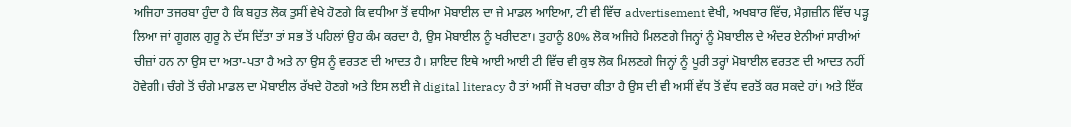ਅਜਿਹਾ ਤਜਰਬਾ ਹੁੰਦਾ ਹੈ ਕਿ ਬਹੁਤ ਲੋਕ ਤੁਸੀਂ ਵੇਖੇ ਹੋਣਗੇ ਕਿ ਵਧੀਆ ਤੋਂ ਵਧੀਆ ਮੋਬਾਈਲ ਦਾ ਜੇ ਮਾਡਲ ਆਇਆ, ਟੀ ਵੀ ਵਿੱਚ advertisement ਵੇਖੀ, ਅਖਬਾਰ ਵਿੱਚ, ਮੈਗ਼ਜ਼ੀਨ ਵਿੱਚ ਪੜ੍ਹ ਲਿਆ ਜਾਂ ਗੂਗਲ ਗੁਰੂ ਨੇ ਦੱਸ ਦਿੱਤਾ ਤਾਂ ਸਭ ਤੋਂ ਪਹਿਲਾਂ ਉਹ ਕੰਮ ਕਰਦਾ ਹੈ, ਉਸ ਮੋਬਾਈਲ ਨੂੰ ਖਰੀਦਣਾ। ਤੁਹਾਨੂੰ 80% ਲੋਕ ਅਜਿਹੇ ਮਿਲਣਗੇ ਜਿਨ੍ਹਾਂ ਨੂੰ ਮੋਬਾਈਲ ਦੇ ਅੰਦਰ ਏਨੀਆਂ ਸਾਰੀਆਂ ਚੀਜ਼ਾਂ ਹਨ ਨਾ ਉਸ ਦਾ ਅਤਾ-ਪਤਾ ਹੈ ਅਤੇ ਨਾ ਉਸ ਨੂੰ ਵਰਤਣ ਦੀ ਆਦਤ ਹੈ। ਸ਼ਾਇਦ ਇਥੇ ਆਈ ਆਈ ਟੀ ਵਿੱਚ ਵੀ ਕੁਝ ਲੋਕ ਮਿਲਣਗੇ ਜਿਨ੍ਹਾਂ ਨੂੰ ਪੂਰੀ ਤਰ੍ਹਾਂ ਮੋਬਾਈਲ ਵਰਤਣ ਦੀ ਆਦਤ ਨਹੀਂ ਹੋਵੇਗੀ। ਚੰਗੇ ਤੋਂ ਚੰਗੇ ਮਾਡਲ ਦਾ ਮੋਬਾਈਲ ਰੱਖਦੇ ਹੋਣਗੇ ਅਤੇ ਇਸ ਲਈ ਜੇ digital literacy ਹੈ ਤਾਂ ਅਸੀਂ ਜੋ ਖਰਚਾ ਕੀਤਾ ਹੈ ਉਸ ਦੀ ਵੀ ਅਸੀਂ ਵੱਧ ਤੋਂ ਵੱਧ ਵਰਤੋਂ ਕਰ ਸਕਦੇ ਹਾਂ। ਅਤੇ ਇੱਕ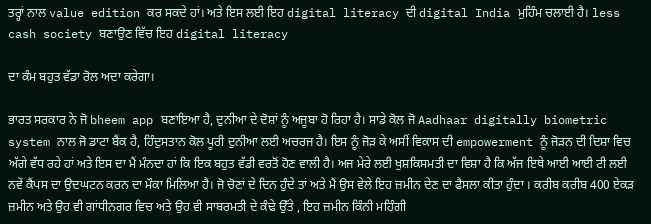ਤਰ੍ਹਾਂ ਨਾਲ value edition ਕਰ ਸਕਦੇ ਹਾਂ। ਅਤੇ ਇਸ ਲਈ ਇਹ digital literacy ਦੀ digital India ਮੁਹਿੰਮ ਚਲਾਈ ਹੈ। less cash society ਬਣਾਉਣ ਵਿੱਚ ਇਹ digital literacy

ਦਾ ਕੰਮ ਬਹੁਤ ਵੱਡਾ ਰੋਲ ਅਦਾ ਕਰੇਗਾ।

ਭਾਰਤ ਸਰਕਾਰ ਨੇ ਜੋ bheem app ਬਣਾਇਆ ਹੈ, ਦੁਨੀਆ ਦੇ ਦੋਸ਼ਾਂ ਨੂੰ ਅਜੂਬਾ ਹੋ ਰਿਹਾ ਹੈ। ਸਾਡੇ ਕੋਲ ਜੋ Aadhaar digitally biometric system ਨਾਲ ਜੋ ਡਾਟਾ ਬੈਂਕ ਹੈ, ਹਿੰਦੁਸਤਾਨ ਕੋਲ ਪੂਰੀ ਦੁਨੀਆ ਲਈ ਅਚਰਜ ਹੈ। ਇਸ ਨੂੰ ਜੋੜ ਕੇ ਅਸੀਂ ਵਿਕਾਸ ਦੀ empowerment ਨੂੰ ਜੋੜਨ ਦੀ ਦਿਸ਼ਾ ਵਿਚ ਅੱਗੇ ਵੱਧ ਰਹੇ ਹਾਂ ਅਤੇ ਇਸ ਦਾ ਮੈਂ ਮੰਨਦਾ ਹਾਂ ਕਿ ਇਕ ਬਹੁਤ ਵੱਡੀ ਵਰਤੋਂ ਹੋਣ ਵਾਲੀ ਹੈ। ਅਜ ਮੇਰੇ ਲਈ ਖੁਸ਼ਕਿਸਮਤੀ ਦਾ ਵਿਸ਼ਾ ਹੈ ਕਿ ਅੱਜ ਇਥੇ ਆਈ ਆਈ ਟੀ ਲਈ ਨਵੇਂ ਕੈਂਪਸ ਦਾ ਉਦਘਟਨ ਕਰਨ ਦਾ ਮੌਕਾ ਮਿਲਿਆ ਹੈ। ਜੋ ਚੋਣਾਂ ਦੇ ਦਿਨ ਹੁੰਦੇ ਤਾਂ ਅਤੇ ਮੈਂ ਉਸ ਵੇਲੇ ਇਹ ਜ਼ਮੀਨ ਦੇਣ ਦਾ ਫੈਸਲਾ ਕੀਤਾ ਹੁੰਦਾ । ਕਰੀਬ ਕਰੀਬ 400 ਏਕੜ ਜ਼ਮੀਨ ਅਤੇ ਉਹ ਵੀ ਗਾਂਧੀਨਗਰ ਵਿਚ ਅਤੇ ਉਹ ਵੀ ਸਾਬਰਮਤੀ ਦੇ ਕੰਢੇ ਉੱਤੇ , ਇਹ ਜ਼ਮੀਨ ਕਿੰਨੀ ਮਹਿੰਗੀ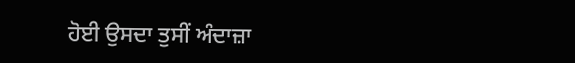ਹੋਈ ਉਸਦਾ ਤੁਸੀਂ ਅੰਦਾਜ਼ਾ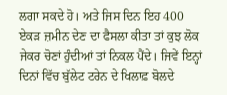ਲਗਾ ਸਕਦੇ ਹੋ। ਅਤੇ ਜਿਸ ਦਿਨ ਇਹ 400 ਏਕੜ ਜ਼ਮੀਨ ਦੇਣ ਦਾ ਫੈਸਲਾ ਕੀਤਾ ਤਾਂ ਕੁਝ ਲੋਕ ਜੇਕਰ ਚੋਣਾਂ ਹੁੰਦੀਆਂ ਤਾਂ ਨਿਕਲ ਪੈਂਦੇ। ਜਿਵੇਂ ਇਨ੍ਹਾਂ ਦਿਨਾਂ ਵਿੱਚ ਬੁੱਲੇਟ ਟਰੇਨ ਦੇ ਖਿਲਾਫ਼ ਬੋਲਦੇ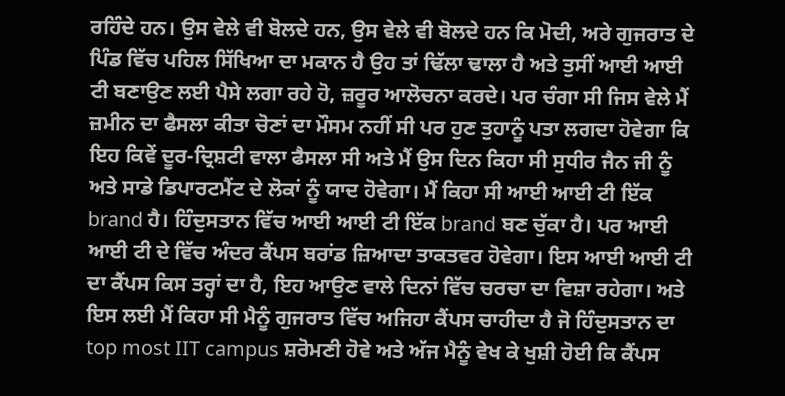ਰਹਿੰਦੇ ਹਨ। ਉਸ ਵੇਲੇ ਵੀ ਬੋਲਦੇ ਹਨ, ਉਸ ਵੇਲੇ ਵੀ ਬੋਲਦੇ ਹਨ ਕਿ ਮੋਦੀ, ਅਰੇ ਗੁਜਰਾਤ ਦੇ ਪਿੰਡ ਵਿੱਚ ਪਹਿਲ ਸਿੱਖਿਆ ਦਾ ਮਕਾਨ ਹੈ ਉਹ ਤਾਂ ਢਿੱਲਾ ਢਾਲਾ ਹੈ ਅਤੇ ਤੁਸੀਂ ਆਈ ਆਈ ਟੀ ਬਣਾਉਣ ਲਈ ਪੈਸੇ ਲਗਾ ਰਹੇ ਹੋ, ਜ਼ਰੂਰ ਆਲੋਚਨਾ ਕਰਦੇ। ਪਰ ਚੰਗਾ ਸੀ ਜਿਸ ਵੇਲੇ ਮੈਂ ਜ਼ਮੀਨ ਦਾ ਫੈਸਲਾ ਕੀਤਾ ਚੋਣਾਂ ਦਾ ਮੌਸਮ ਨਹੀਂ ਸੀ ਪਰ ਹੁਣ ਤੁਹਾਨੂੰ ਪਤਾ ਲਗਦਾ ਹੋਵੇਗਾ ਕਿ ਇਹ ਕਿਵੇਂ ਦੂਰ-ਦ੍ਰਿਸ਼ਟੀ ਵਾਲਾ ਫੈਸਲਾ ਸੀ ਅਤੇ ਮੈਂ ਉਸ ਦਿਨ ਕਿਹਾ ਸੀ ਸੁਧੀਰ ਜੈਨ ਜੀ ਨੂੰ ਅਤੇ ਸਾਡੇ ਡਿਪਾਰਟਮੈਂਟ ਦੇ ਲੋਕਾਂ ਨੂੰ ਯਾਦ ਹੋਵੇਗਾ। ਮੈਂ ਕਿਹਾ ਸੀ ਆਈ ਆਈ ਟੀ ਇੱਕ brand ਹੈ। ਹਿੰਦੁਸਤਾਨ ਵਿੱਚ ਆਈ ਆਈ ਟੀ ਇੱਕ brand ਬਣ ਚੁੱਕਾ ਹੈ। ਪਰ ਆਈ ਆਈ ਟੀ ਦੇ ਵਿੱਚ ਅੰਦਰ ਕੈਂਪਸ ਬਰਾਂਡ ਜ਼ਿਆਦਾ ਤਾਕਤਵਰ ਹੋਵੇਗਾ। ਇਸ ਆਈ ਆਈ ਟੀ ਦਾ ਕੈਂਪਸ ਕਿਸ ਤਰ੍ਹਾਂ ਦਾ ਹੈ, ਇਹ ਆਉਣ ਵਾਲੇ ਦਿਨਾਂ ਵਿੱਚ ਚਰਚਾ ਦਾ ਵਿਸ਼ਾ ਰਹੇਗਾ। ਅਤੇ ਇਸ ਲਈ ਮੈਂ ਕਿਹਾ ਸੀ ਮੈਨੂੰ ਗੁਜਰਾਤ ਵਿੱਚ ਅਜਿਹਾ ਕੈਂਪਸ ਚਾਹੀਦਾ ਹੈ ਜੋ ਹਿੰਦੁਸਤਾਨ ਦਾ top most IIT campus ਸ਼ਰੋਮਣੀ ਹੋਵੇ ਅਤੇ ਅੱਜ ਮੈਨੂੰ ਵੇਖ ਕੇ ਖੁਸ਼ੀ ਹੋਈ ਕਿ ਕੈਂਪਸ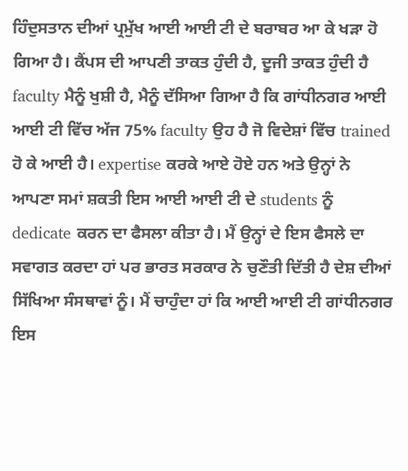ਹਿੰਦੁਸਤਾਨ ਦੀਆਂ ਪ੍ਰਮੁੱਖ ਆਈ ਆਈ ਟੀ ਦੇ ਬਰਾਬਰ ਆ ਕੇ ਖੜਾ ਹੋ ਗਿਆ ਹੈ। ਕੈਂਪਸ ਦੀ ਆਪਣੀ ਤਾਕਤ ਹੁੰਦੀ ਹੈ, ਦੂਜੀ ਤਾਕਤ ਹੁੰਦੀ ਹੈ faculty ਮੈਨੂੰ ਖੁਸ਼ੀ ਹੈ, ਮੈਨੂੰ ਦੱਸਿਆ ਗਿਆ ਹੈ ਕਿ ਗਾਂਧੀਨਗਰ ਆਈ ਆਈ ਟੀ ਵਿੱਚ ਅੱਜ 75% faculty ਉਹ ਹੈ ਜੋ ਵਿਦੇਸ਼ਾਂ ਵਿੱਚ trained ਹੋ ਕੇ ਆਈ ਹੈ। expertise ਕਰਕੇ ਆਏ ਹੋਏ ਹਨ ਅਤੇ ਉਨ੍ਹਾਂ ਨੇ ਆਪਣਾ ਸਮਾਂ ਸ਼ਕਤੀ ਇਸ ਆਈ ਆਈ ਟੀ ਦੇ students ਨੂੰ dedicate ਕਰਨ ਦਾ ਫੈਸਲਾ ਕੀਤਾ ਹੈ। ਮੈਂ ਉਨ੍ਹਾਂ ਦੇ ਇਸ ਫੈਸਲੇ ਦਾ ਸਵਾਗਤ ਕਰਦਾ ਹਾਂ ਪਰ ਭਾਰਤ ਸਰਕਾਰ ਨੇ ਚੁਣੌਤੀ ਦਿੱਤੀ ਹੈ ਦੇਸ਼ ਦੀਆਂ ਸਿੱਖਿਆ ਸੰਸਥਾਵਾਂ ਨੂੰ। ਮੈਂ ਚਾਹੁੰਦਾ ਹਾਂ ਕਿ ਆਈ ਆਈ ਟੀ ਗਾਂਧੀਨਗਰ ਇਸ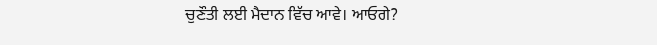ਚੁਣੌਤੀ ਲਈ ਮੈਦਾਨ ਵਿੱਚ ਆਵੇ। ਆਓਗੇ?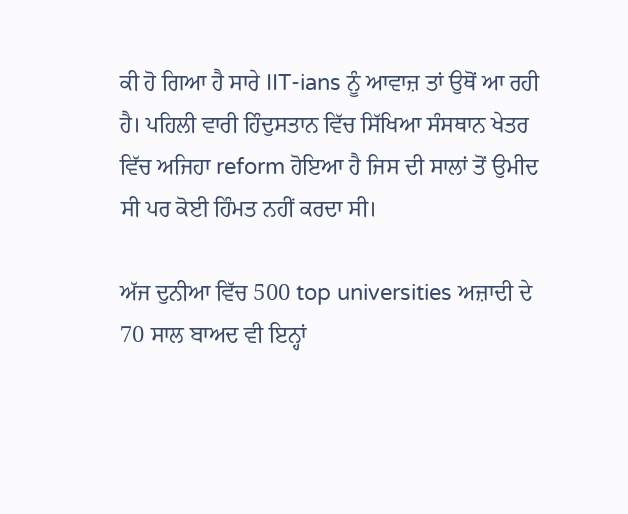ਕੀ ਹੋ ਗਿਆ ਹੈ ਸਾਰੇ IIT-ians ਨੂੰ ਆਵਾਜ਼ ਤਾਂ ਉਥੋਂ ਆ ਰਹੀ ਹੈ। ਪਹਿਲੀ ਵਾਰੀ ਹਿੰਦੁਸਤਾਨ ਵਿੱਚ ਸਿੱਖਿਆ ਸੰਸਥਾਨ ਖੇਤਰ ਵਿੱਚ ਅਜਿਹਾ reform ਹੋਇਆ ਹੈ ਜਿਸ ਦੀ ਸਾਲਾਂ ਤੋਂ ਉਮੀਦ ਸੀ ਪਰ ਕੋਈ ਹਿੰਮਤ ਨਹੀਂ ਕਰਦਾ ਸੀ।

ਅੱਜ ਦੁਨੀਆ ਵਿੱਚ 500 top universities ਅਜ਼ਾਦੀ ਦੇ 70 ਸਾਲ ਬਾਅਦ ਵੀ ਇਨ੍ਹਾਂ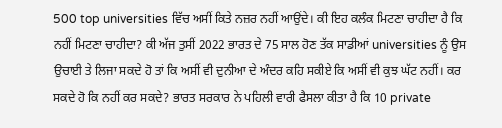500 top universities ਵਿੱਚ ਅਸੀਂ ਕਿਤੇ ਨਜ਼ਰ ਨਹੀਂ ਆਉਂਦੇ। ਕੀ ਇਹ ਕਲੰਕ ਮਿਟਣਾ ਚਾਹੀਦਾ ਹੈ ਕਿ ਨਹੀਂ ਮਿਟਣਾ ਚਾਹੀਦਾ? ਕੀ ਅੱਜ ਤੁਸੀਂ 2022 ਭਾਰਤ ਦੇ 75 ਸਾਲ ਹੋਣ ਤੱਕ ਸਾਡੀਆਂ universities ਨੂੰ ਉਸ ਉਚਾਈ ਤੇ ਲਿਜਾ ਸਕਦੇ ਹੋ ਤਾਂ ਕਿ ਅਸੀਂ ਵੀ ਦੁਨੀਆ ਦੇ ਅੰਦਰ ਕਹਿ ਸਕੀਏ ਕਿ ਅਸੀਂ ਵੀ ਕੁਝ ਘੱਟ ਨਹੀਂ। ਕਰ ਸਕਦੇ ਹੋ ਕਿ ਨਹੀਂ ਕਰ ਸਕਦੇ? ਭਾਰਤ ਸਰਕਾਰ ਨੇ ਪਹਿਲੀ ਵਾਰੀ ਫੈਸਲਾ ਕੀਤਾ ਹੈ ਕਿ 10 private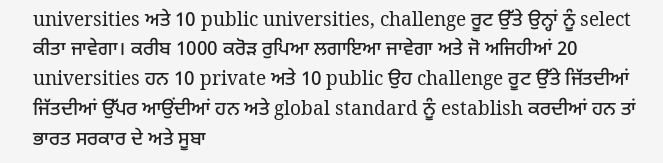universities ਅਤੇ 10 public universities, challenge ਰੂਟ ਉੱਤੇ ਉਨ੍ਹਾਂ ਨੂੰ select ਕੀਤਾ ਜਾਵੇਗਾ। ਕਰੀਬ 1000 ਕਰੋੜ ਰੁਪਿਆ ਲਗਾਇਆ ਜਾਵੇਗਾ ਅਤੇ ਜੋ ਅਜਿਹੀਆਂ 20 universities ਹਨ 10 private ਅਤੇ 10 public ਉਹ challenge ਰੂਟ ਉੱਤੇ ਜਿੱਤਦੀਆਂ ਜਿੱਤਦੀਆਂ ਉੱਪਰ ਆਉਂਦੀਆਂ ਹਨ ਅਤੇ global standard ਨੂੰ establish ਕਰਦੀਆਂ ਹਨ ਤਾਂ ਭਾਰਤ ਸਰਕਾਰ ਦੇ ਅਤੇ ਸੂਬਾ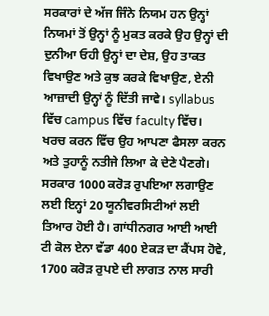ਸਰਕਾਰਾਂ ਦੇ ਅੱਜ ਜਿੰਨੇ ਨਿਯਮ ਹਨ ਉਨ੍ਹਾਂ ਨਿਯਮਾਂ ਤੋਂ ਉਨ੍ਹਾਂ ਨੂੰ ਮੁਕਤ ਕਰਕੇ ਉਹ ਉਨ੍ਹਾਂ ਦੀ ਦੁਨੀਆ ਓਹੀ ਉਨ੍ਹਾਂ ਦਾ ਦੇਸ਼, ਉਹ ਤਾਕਤ ਵਿਖਾਉਣ ਅਤੇ ਕੁਝ ਕਰਕੇ ਵਿਖਾਉਣ, ਏਨੀ ਆਜ਼ਾਦੀ ਉਨ੍ਹਾਂ ਨੂੰ ਦਿੱਤੀ ਜਾਵੇ। syllabus ਵਿੱਚ campus ਵਿੱਚ faculty ਵਿੱਚ। ਖਰਚ ਕਰਨ ਵਿੱਚ ਉਹ ਆਪਣਾ ਫੈਸਲਾ ਕਰਨ ਅਤੇ ਤੁਹਾਨੂੰ ਨਤੀਜੇ ਲਿਆ ਕੇ ਦੇਣੇ ਪੈਣਗੇ। ਸਰਕਾਰ 1000 ਕਰੋੜ ਰੁਪਇਆ ਲਗਾਉਣ ਲਈ ਇਨ੍ਹਾਂ 20 ਯੂਨੀਵਰਸਿਟੀਆਂ ਲਈ ਤਿਆਰ ਹੋਈ ਹੈ। ਗਾਂਧੀਨਗਰ ਆਈ ਆਈ ਟੀ ਕੋਲ ਏਨਾ ਵੱਡਾ 400 ਏਕੜ ਦਾ ਕੈਂਪਸ ਹੋਵੇ, 1700 ਕਰੋੜ ਰੁਪਏ ਦੀ ਲਾਗਤ ਨਾਲ ਸਾਰੀ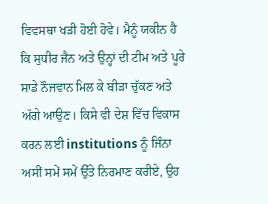ਵਿਵਸਥਾ ਖੜੀ ਹੋਈ ਹੋਵੇ। ਮੈਨੂੰ ਯਕੀਨ ਹੈ ਕਿ ਸੁਧੀਰ ਜੈਨ ਅਤੇ ਉਨ੍ਹਾਂ ਦੀ ਟੀਮ ਅਤੇ ਪੂਰੇ ਸਾਡੇ ਨੌਜਵਾਨ ਮਿਲ ਕੇ ਬੀੜਾ ਚੁੱਕਣ ਅਤੇ ਅੱਗੇ ਆਉਣ। ਕਿਸੇ ਵੀ ਦੇਸ਼ ਵਿੱਚ ਵਿਕਾਸ ਕਰਨ ਲਈ institutions ਨੂੰ ਜਿੰਨਾ ਅਸੀਂ ਸਮੇਂ ਸਮੇਂ ਉੱਤੇ ਨਿਰਮਾਣ ਕਰੀਏ, ਉਹ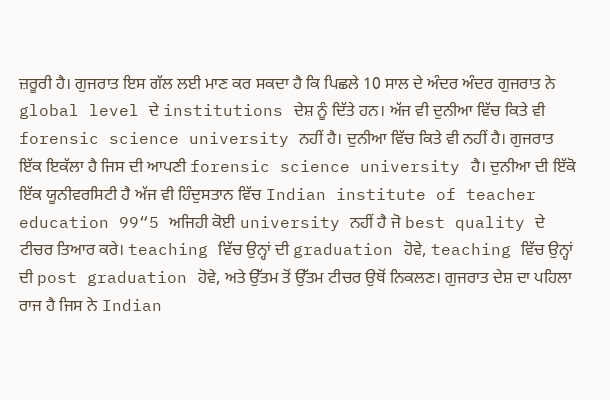ਜ਼ਰੂਰੀ ਹੈ। ਗੁਜਰਾਤ ਇਸ ਗੱਲ ਲਈ ਮਾਣ ਕਰ ਸਕਦਾ ਹੈ ਕਿ ਪਿਛਲੇ 10 ਸਾਲ ਦੇ ਅੰਦਰ ਅੰਦਰ ਗੁਜਰਾਤ ਨੇ global level ਦੇ institutions ਦੇਸ਼ ਨੂੰ ਦਿੱਤੇ ਹਨ। ਅੱਜ ਵੀ ਦੁਨੀਆ ਵਿੱਚ ਕਿਤੇ ਵੀ forensic science university ਨਹੀਂ ਹੈ। ਦੁਨੀਆ ਵਿੱਚ ਕਿਤੇ ਵੀ ਨਹੀਂ ਹੈ। ਗੁਜਰਾਤ ਇੱਕ ਇਕੱਲਾ ਹੈ ਜਿਸ ਦੀ ਆਪਣੀ forensic science university ਹੈ। ਦੁਨੀਆ ਦੀ ਇੱਕੋ ਇੱਕ ਯੂਨੀਵਰਸਿਟੀ ਹੈ ਅੱਜ ਵੀ ਹਿੰਦੁਸਤਾਨ ਵਿੱਚ Indian institute of teacher education 99“5 ਅਜਿਹੀ ਕੋਈ university ਨਹੀਂ ਹੈ ਜੋ best quality ਦੇ ਟੀਚਰ ਤਿਆਰ ਕਰੇ। teaching ਵਿੱਚ ਉਨ੍ਹਾਂ ਦੀ graduation ਹੋਵੇ, teaching ਵਿੱਚ ਉਨ੍ਹਾਂ ਦੀ post graduation ਹੋਵੇ, ਅਤੇ ਉੱਤਮ ਤੋਂ ਉੱਤਮ ਟੀਚਰ ਉਥੋਂ ਨਿਕਲਣ। ਗੁਜਰਾਤ ਦੇਸ਼ ਦਾ ਪਹਿਲਾ ਰਾਜ ਹੈ ਜਿਸ ਨੇ Indian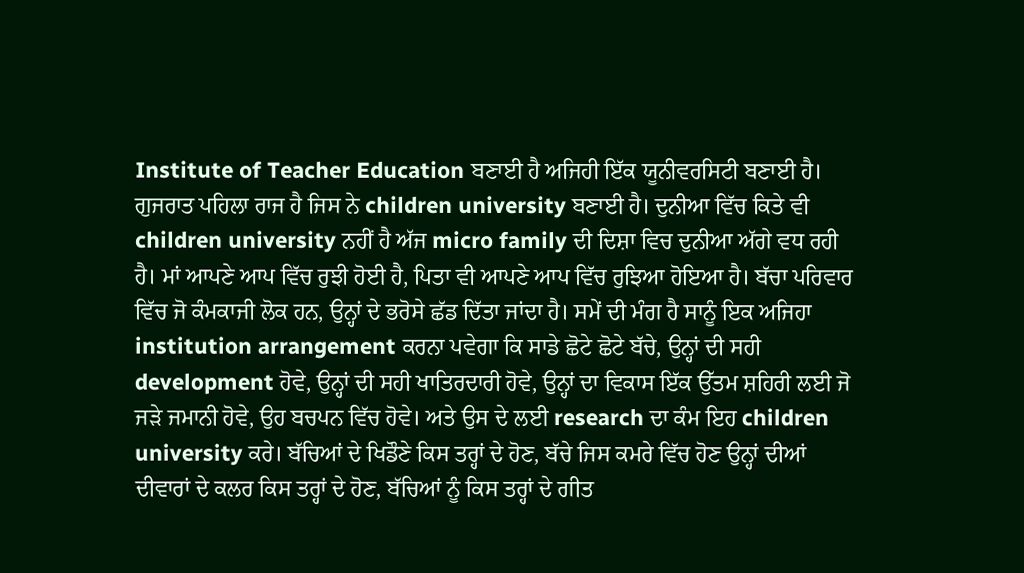Institute of Teacher Education ਬਣਾਈ ਹੈ ਅਜਿਹੀ ਇੱਕ ਯੂਨੀਵਰਸਿਟੀ ਬਣਾਈ ਹੈ। ਗੁਜਰਾਤ ਪਹਿਲਾ ਰਾਜ ਹੈ ਜਿਸ ਨੇ children university ਬਣਾਈ ਹੈ। ਦੁਨੀਆ ਵਿੱਚ ਕਿਤੇ ਵੀ children university ਨਹੀਂ ਹੈ ਅੱਜ micro family ਦੀ ਦਿਸ਼ਾ ਵਿਚ ਦੁਨੀਆ ਅੱਗੇ ਵਧ ਰਹੀ ਹੈ। ਮਾਂ ਆਪਣੇ ਆਪ ਵਿੱਚ ਰੁਝੀ ਹੋਈ ਹੈ, ਪਿਤਾ ਵੀ ਆਪਣੇ ਆਪ ਵਿੱਚ ਰੁਝਿਆ ਹੋਇਆ ਹੈ। ਬੱਚਾ ਪਰਿਵਾਰ ਵਿੱਚ ਜੋ ਕੰਮਕਾਜੀ ਲੋਕ ਹਨ, ਉਨ੍ਹਾਂ ਦੇ ਭਰੋਸੇ ਛੱਡ ਦਿੱਤਾ ਜਾਂਦਾ ਹੈ। ਸਮੇਂ ਦੀ ਮੰਗ ਹੈ ਸਾਨੂੰ ਇਕ ਅਜਿਹਾ institution arrangement ਕਰਨਾ ਪਵੇਗਾ ਕਿ ਸਾਡੇ ਛੋਟੇ ਛੋਟੇ ਬੱਚੇ, ਉਨ੍ਹਾਂ ਦੀ ਸਹੀ development ਹੋਵੇ, ਉਨ੍ਹਾਂ ਦੀ ਸਹੀ ਖਾਤਿਰਦਾਰੀ ਹੋਵੇ, ਉਨ੍ਹਾਂ ਦਾ ਵਿਕਾਸ ਇੱਕ ਉੱਤਮ ਸ਼ਹਿਰੀ ਲਈ ਜੋ ਜੜੇ ਜਮਾਨੀ ਹੋਵੇ, ਉਹ ਬਚਪਨ ਵਿੱਚ ਹੋਵੇ। ਅਤੇ ਉਸ ਦੇ ਲਈ research ਦਾ ਕੰਮ ਇਹ children university ਕਰੇ। ਬੱਚਿਆਂ ਦੇ ਖਿਡੌਣੇ ਕਿਸ ਤਰ੍ਹਾਂ ਦੇ ਹੋਣ, ਬੱਚੇ ਜਿਸ ਕਮਰੇ ਵਿੱਚ ਹੋਣ ਉਨ੍ਹਾਂ ਦੀਆਂ ਦੀਵਾਰਾਂ ਦੇ ਕਲਰ ਕਿਸ ਤਰ੍ਹਾਂ ਦੇ ਹੋਣ, ਬੱਚਿਆਂ ਨੂੰ ਕਿਸ ਤਰ੍ਹਾਂ ਦੇ ਗੀਤ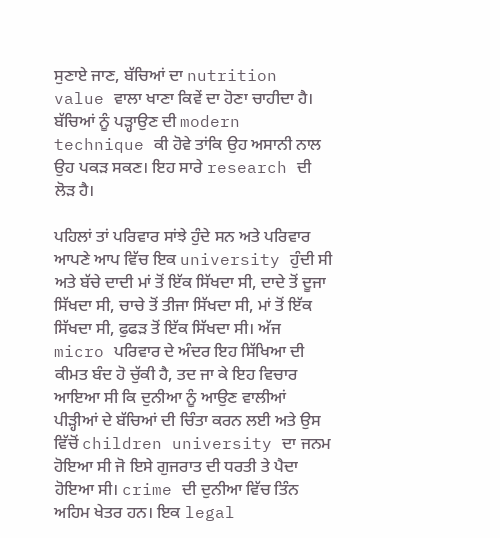ਸੁਣਾਏ ਜਾਣ, ਬੱਚਿਆਂ ਦਾ nutrition value ਵਾਲਾ ਖਾਣਾ ਕਿਵੇਂ ਦਾ ਹੋਣਾ ਚਾਹੀਦਾ ਹੈ। ਬੱਚਿਆਂ ਨੂੰ ਪੜ੍ਹਾਉਣ ਦੀ modern technique ਕੀ ਹੋਵੇ ਤਾਂਕਿ ਉਹ ਅਸਾਨੀ ਨਾਲ ਉਹ ਪਕੜ ਸਕਣ। ਇਹ ਸਾਰੇ research ਦੀ ਲੋੜ ਹੈ।

ਪਹਿਲਾਂ ਤਾਂ ਪਰਿਵਾਰ ਸਾਂਝੇ ਹੁੰਦੇ ਸਨ ਅਤੇ ਪਰਿਵਾਰ ਆਪਣੇ ਆਪ ਵਿੱਚ ਇਕ university ਹੁੰਦੀ ਸੀ ਅਤੇ ਬੱਚੇ ਦਾਦੀ ਮਾਂ ਤੋਂ ਇੱਕ ਸਿੱਖਦਾ ਸੀ, ਦਾਦੇ ਤੋਂ ਦੂਜਾ ਸਿੱਖਦਾ ਸੀ, ਚਾਚੇ ਤੋਂ ਤੀਜਾ ਸਿੱਖਦਾ ਸੀ, ਮਾਂ ਤੋਂ ਇੱਕ ਸਿੱਖਦਾ ਸੀ, ਫੁਫੜ ਤੋਂ ਇੱਕ ਸਿੱਖਦਾ ਸੀ। ਅੱਜ micro ਪਰਿਵਾਰ ਦੇ ਅੰਦਰ ਇਹ ਸਿੱਖਿਆ ਦੀ ਕੀਮਤ ਬੰਦ ਹੋ ਚੁੱਕੀ ਹੈ, ਤਦ ਜਾ ਕੇ ਇਹ ਵਿਚਾਰ ਆਇਆ ਸੀ ਕਿ ਦੁਨੀਆ ਨੂੰ ਆਉਣ ਵਾਲੀਆਂ ਪੀੜ੍ਹੀਆਂ ਦੇ ਬੱਚਿਆਂ ਦੀ ਚਿੰਤਾ ਕਰਨ ਲਈ ਅਤੇ ਉਸ ਵਿੱਚੋਂ children university ਦਾ ਜਨਮ ਹੋਇਆ ਸੀ ਜੋ ਇਸੇ ਗੁਜਰਾਤ ਦੀ ਧਰਤੀ ਤੇ ਪੈਦਾ ਹੋਇਆ ਸੀ। crime ਦੀ ਦੁਨੀਆ ਵਿੱਚ ਤਿੰਨ ਅਹਿਮ ਖੇਤਰ ਹਨ। ਇਕ legal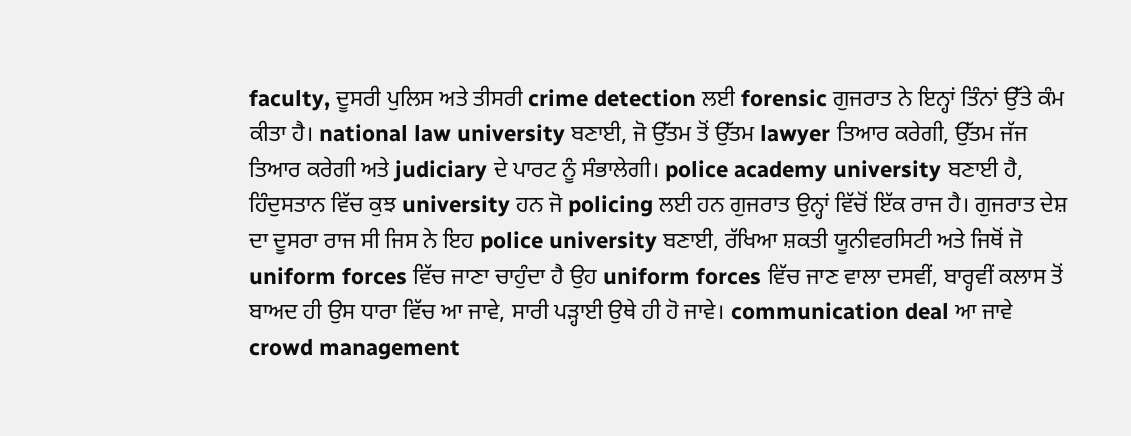faculty, ਦੂਸਰੀ ਪੁਲਿਸ ਅਤੇ ਤੀਸਰੀ crime detection ਲਈ forensic ਗੁਜਰਾਤ ਨੇ ਇਨ੍ਹਾਂ ਤਿੰਨਾਂ ਉੱਤੇ ਕੰਮ ਕੀਤਾ ਹੈ। national law university ਬਣਾਈ, ਜੋ ਉੱਤਮ ਤੋਂ ਉੱਤਮ lawyer ਤਿਆਰ ਕਰੇਗੀ, ਉੱਤਮ ਜੱਜ ਤਿਆਰ ਕਰੇਗੀ ਅਤੇ judiciary ਦੇ ਪਾਰਟ ਨੂੰ ਸੰਭਾਲੇਗੀ। police academy university ਬਣਾਈ ਹੈ, ਹਿੰਦੁਸਤਾਨ ਵਿੱਚ ਕੁਝ university ਹਨ ਜੋ policing ਲਈ ਹਨ ਗੁਜਰਾਤ ਉਨ੍ਹਾਂ ਵਿੱਚੋਂ ਇੱਕ ਰਾਜ ਹੈ। ਗੁਜਰਾਤ ਦੇਸ਼ ਦਾ ਦੂਸਰਾ ਰਾਜ ਸੀ ਜਿਸ ਨੇ ਇਹ police university ਬਣਾਈ, ਰੱਖਿਆ ਸ਼ਕਤੀ ਯੂਨੀਵਰਸਿਟੀ ਅਤੇ ਜਿਥੋਂ ਜੋ uniform forces ਵਿੱਚ ਜਾਣਾ ਚਾਹੁੰਦਾ ਹੈ ਉਹ uniform forces ਵਿੱਚ ਜਾਣ ਵਾਲਾ ਦਸਵੀਂ, ਬਾਰ੍ਹਵੀਂ ਕਲਾਸ ਤੋਂ ਬਾਅਦ ਹੀ ਉਸ ਧਾਰਾ ਵਿੱਚ ਆ ਜਾਵੇ, ਸਾਰੀ ਪੜ੍ਹਾਈ ਉਥੇ ਹੀ ਹੋ ਜਾਵੇ। communication deal ਆ ਜਾਵੇ crowd management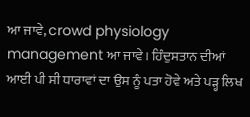ਆ ਜਾਵੇ, crowd physiology management ਆ ਜਾਵੇ। ਹਿੰਦੁਸਤਾਨ ਦੀਆਂ ਆਈ ਪੀ ਸੀ ਧਾਰਾਵਾਂ ਦਾ ਉਸ ਨੂੰ ਪਤਾ ਹੋਵੇ ਅਤੇ ਪੜ੍ਹ ਲਿਖ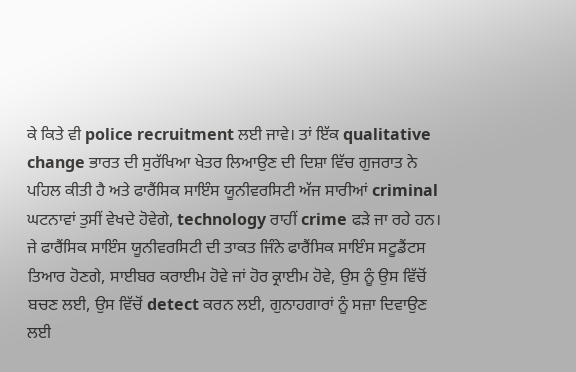ਕੇ ਕਿਤੇ ਵੀ police recruitment ਲਈ ਜਾਵੇ। ਤਾਂ ਇੱਕ qualitative change ਭਾਰਤ ਦੀ ਸੁਰੱਖਿਆ ਖੇਤਰ ਲਿਆਉਣ ਦੀ ਦਿਸ਼ਾ ਵਿੱਚ ਗੁਜਰਾਤ ਨੇ ਪਹਿਲ ਕੀਤੀ ਹੈ ਅਤੇ ਫਾਰੈਂਸਿਕ ਸਾਇੰਸ ਯੂਨੀਵਰਸਿਟੀ ਅੱਜ ਸਾਰੀਆਂ criminal ਘਟਨਾਵਾਂ ਤੁਸੀਂ ਵੇਖਦੇ ਹੋਵੇਗੇ, technology ਰਾਹੀਂ crime ਫੜੇ ਜਾ ਰਹੇ ਹਨ। ਜੇ ਫਾਰੈਂਸਿਕ ਸਾਇੰਸ ਯੂਨੀਵਰਸਿਟੀ ਦੀ ਤਾਕਤ ਜਿੰਨੇ ਫਾਰੈਂਸਿਕ ਸਾਇੰਸ ਸਟੂਡੈਂਟਸ ਤਿਆਰ ਹੋਣਗੇ, ਸਾਈਬਰ ਕਰਾਈਮ ਹੋਵੇ ਜਾਂ ਹੋਰ ਕ੍ਰਾਈਮ ਹੋਵੇ, ਉਸ ਨੂੰ ਉਸ ਵਿੱਚੋਂ ਬਚਣ ਲਈ, ਉਸ ਵਿੱਚੋਂ detect ਕਰਨ ਲਈ, ਗੁਨਾਹਗਾਰਾਂ ਨੂੰ ਸਜ਼ਾ ਦਿਵਾਉਣ ਲਈ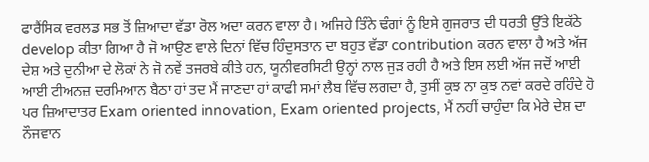ਫਾਰੈਂਸਿਕ ਵਰਲਡ ਸਭ ਤੋਂ ਜ਼ਿਆਦਾ ਵੱਡਾ ਰੋਲ ਅਦਾ ਕਰਨ ਵਾਲਾ ਹੈ। ਅਜਿਹੇ ਤਿੰਨੇ ਢੰਗਾਂ ਨੂੰ ਇਸੇ ਗੁਜਰਾਤ ਦੀ ਧਰਤੀ ਉੱਤੇ ਇਕੱਠੇ develop ਕੀਤਾ ਗਿਆ ਹੈ ਜੋ ਆਉਣ ਵਾਲੇ ਦਿਨਾਂ ਵਿੱਚ ਹਿੰਦੁਸਤਾਨ ਦਾ ਬਹੁਤ ਵੱਡਾ contribution ਕਰਨ ਵਾਲਾ ਹੈ ਅਤੇ ਅੱਜ ਦੇਸ਼ ਅਤੇ ਦੁਨੀਆ ਦੇ ਲੋਕਾਂ ਨੇ ਜੋ ਨਵੇਂ ਤਜਰਬੇ ਕੀਤੇ ਹਨ, ਯੂਨੀਵਰਸਿਟੀ ਉਨ੍ਹਾਂ ਨਾਲ ਜੁੜ ਰਹੀ ਹੈ ਅਤੇ ਇਸ ਲਈ ਅੱਜ ਜਦੋਂ ਆਈ ਆਈ ਟੀਅਨਜ਼ ਦਰਮਿਆਨ ਬੈਠਾ ਹਾਂ ਤਦ ਮੈਂ ਜਾਣਦਾ ਹਾਂ ਕਾਫੀ ਸਮਾਂ ਲੈਬ ਵਿੱਚ ਲਗਦਾ ਹੈ, ਤੁਸੀਂ ਕੁਝ ਨਾ ਕੁਝ ਨਵਾਂ ਕਰਦੇ ਰਹਿੰਦੇ ਹੋ ਪਰ ਜ਼ਿਆਦਾਤਰ Exam oriented innovation, Exam oriented projects, ਮੈਂ ਨਹੀਂ ਚਾਹੁੰਦਾ ਕਿ ਮੇਰੇ ਦੇਸ਼ ਦਾ ਨੌਜਵਾਨ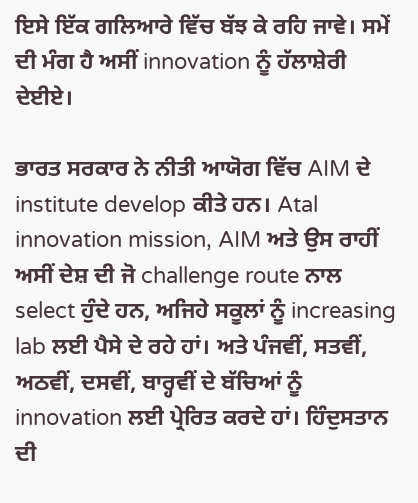ਇਸੇ ਇੱਕ ਗਲਿਆਰੇ ਵਿੱਚ ਬੱਝ ਕੇ ਰਹਿ ਜਾਵੇ। ਸਮੇਂ ਦੀ ਮੰਗ ਹੈ ਅਸੀਂ innovation ਨੂੰ ਹੱਲਾਸ਼ੇਰੀ ਦੇਈਏ।

ਭਾਰਤ ਸਰਕਾਰ ਨੇ ਨੀਤੀ ਆਯੋਗ ਵਿੱਚ AIM ਦੇ institute develop ਕੀਤੇ ਹਨ। Atal innovation mission, AIM ਅਤੇ ਉਸ ਰਾਹੀਂ ਅਸੀਂ ਦੇਸ਼ ਦੀ ਜੋ challenge route ਨਾਲ select ਹੁੰਦੇ ਹਨ, ਅਜਿਹੇ ਸਕੂਲਾਂ ਨੂੰ increasing lab ਲਈ ਪੈਸੇ ਦੇ ਰਹੇ ਹਾਂ। ਅਤੇ ਪੰਜਵੀਂ, ਸਤਵੀਂ, ਅਠਵੀਂ, ਦਸਵੀਂ, ਬਾਰ੍ਹਵੀਂ ਦੇ ਬੱਚਿਆਂ ਨੂੰ innovation ਲਈ ਪ੍ਰੇਰਿਤ ਕਰਦੇ ਹਾਂ। ਹਿੰਦੁਸਤਾਨ ਦੀ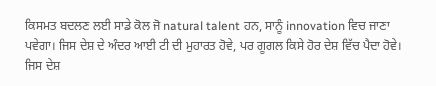ਕਿਸਮਤ ਬਦਲਣ ਲਈ ਸਾਡੇ ਕੋਲ ਜੋ natural talent ਹਨ, ਸਾਨੂੰ innovation ਵਿਚ ਜਾਣਾ ਪਵੇਗਾ। ਜਿਸ ਦੇਸ਼ ਦੇ ਅੰਦਰ ਆਈ ਟੀ ਦੀ ਮੁਹਾਰਤ ਹੋਵੇ, ਪਰ ਗੂਗਲ ਕਿਸੇ ਹੋਰ ਦੇਸ਼ ਵਿੱਚ ਪੈਦਾ ਹੋਵੇ। ਜਿਸ ਦੇਸ਼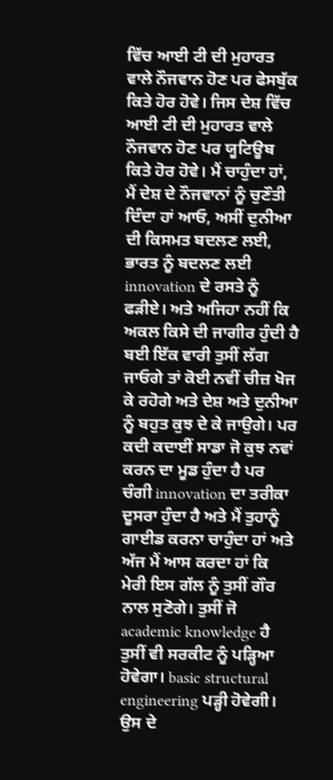ਵਿੱਚ ਆਈ ਟੀ ਦੀ ਮੁਹਾਰਤ ਵਾਲੇ ਨੌਜਵਾਨ ਹੋਣ ਪਰ ਫੇਸਬੁੱਕ ਕਿਤੇ ਹੋਰ ਹੋਵੇ। ਜਿਸ ਦੇਸ਼ ਵਿੱਚ ਆਈ ਟੀ ਦੀ ਮੁਹਾਰਤ ਵਾਲੇ ਨੌਜਵਾਨ ਹੋਣ ਪਰ ਯੂਟਿਊਬ ਕਿਤੇ ਹੋਰ ਹੋਵੇ। ਮੈਂ ਚਾਹੁੰਦਾ ਹਾਂ, ਮੈਂ ਦੇਸ਼ ਦੇ ਨੌਜਵਾਨਾਂ ਨੂੰ ਚੁਣੌਤੀ ਦਿੰਦਾ ਹਾਂ ਆਓ, ਅਸੀਂ ਦੁਨੀਆ ਦੀ ਕਿਸਮਤ ਬਦਲਣ ਲਈ, ਭਾਰਤ ਨੂੰ ਬਦਲਣ ਲਈ innovation ਦੇ ਰਸਤੇ ਨੂੰ ਫੜੀਏ। ਅਤੇ ਅਜਿਹਾ ਨਹੀਂ ਕਿ ਅਕਲ ਕਿਸੇ ਦੀ ਜਾਗੀਰ ਹੁੰਦੀ ਹੈ ਬਈ ਇੱਕ ਵਾਰੀ ਤੁਸੀਂ ਲੱਗ ਜਾਓਗੇ ਤਾਂ ਕੋਈ ਨਵੀਂ ਚੀਜ਼ ਖੋਜ ਕੇ ਰਹੋਗੇ ਅਤੇ ਦੇਸ਼ ਅਤੇ ਦੁਨੀਆ ਨੂੰ ਬਹੁਤ ਕੁਝ ਦੇ ਕੇ ਜਾਉਗੇ। ਪਰ ਕਦੀ ਕਦਾਈਂ ਸਾਡਾ ਜੋ ਕੁਝ ਨਵਾਂ ਕਰਨ ਦਾ ਮੂਡ ਹੁੰਦਾ ਹੈ ਪਰ ਚੰਗੀ innovation ਦਾ ਤਰੀਕਾ ਦੂਸਰਾ ਹੁੰਦਾ ਹੈ ਅਤੇ ਮੈਂ ਤੁਹਾਨੂੰ ਗਾਈਡ ਕਰਨਾ ਚਾਹੁੰਦਾ ਹਾਂ ਅਤੇ ਅੱਜ ਮੈਂ ਆਸ ਕਰਦਾ ਹਾਂ ਕਿ ਮੇਰੀ ਇਸ ਗੱਲ ਨੂੰ ਤੁਸੀਂ ਗੌਰ ਨਾਲ ਸੁਣੋਗੇ। ਤੁਸੀਂ ਜੋ academic knowledge ਹੈ ਤੁਸੀਂ ਵੀ ਸਰਕੀਟ ਨੂੰ ਪੜ੍ਹਿਆ ਹੋਵੇਗਾ। basic structural engineering ਪੜ੍ਹੀ ਹੋਵੇਗੀ। ਉਸ ਦੇ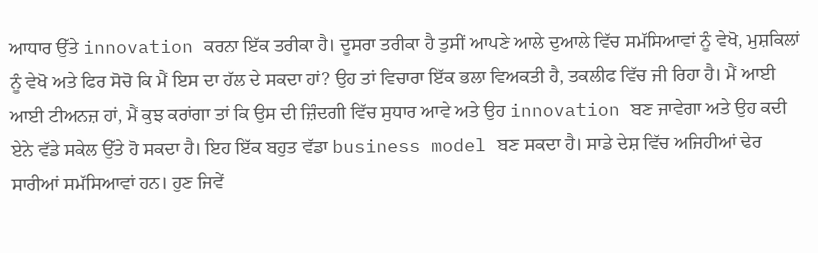ਆਧਾਰ ਉੱਤੇ innovation ਕਰਨਾ ਇੱਕ ਤਰੀਕਾ ਹੈ। ਦੂਸਰਾ ਤਰੀਕਾ ਹੈ ਤੁਸੀਂ ਆਪਣੇ ਆਲੇ ਦੁਆਲੇ ਵਿੱਚ ਸਮੱਸਿਆਵਾਂ ਨੂੰ ਵੇਖੋ, ਮੁਸ਼ਕਿਲਾਂ ਨੂੰ ਵੇਖੋ ਅਤੇ ਫਿਰ ਸੋਚੋ ਕਿ ਮੈਂ ਇਸ ਦਾ ਹੱਲ ਦੇ ਸਕਦਾ ਹਾਂ? ਉਹ ਤਾਂ ਵਿਚਾਰਾ ਇੱਕ ਭਲਾ ਵਿਅਕਤੀ ਹੈ, ਤਕਲੀਫ ਵਿੱਚ ਜੀ ਰਿਹਾ ਹੈ। ਮੈਂ ਆਈ ਆਈ ਟੀਅਨਜ਼ ਹਾਂ, ਮੈਂ ਕੁਝ ਕਰਾਂਗਾ ਤਾਂ ਕਿ ਉਸ ਦੀ ਜ਼ਿੰਦਗੀ ਵਿੱਚ ਸੁਧਾਰ ਆਵੇ ਅਤੇ ਉਹ innovation ਬਣ ਜਾਵੇਗਾ ਅਤੇ ਉਹ ਕਦੀ ਏਨੇ ਵੱਡੇ ਸਕੇਲ ਉੱਤੇ ਹੋ ਸਕਦਾ ਹੈ। ਇਹ ਇੱਕ ਬਹੁਤ ਵੱਡਾ business model ਬਣ ਸਕਦਾ ਹੈ। ਸਾਡੇ ਦੇਸ਼ ਵਿੱਚ ਅਜਿਹੀਆਂ ਢੇਰ ਸਾਰੀਆਂ ਸਮੱਸਿਆਵਾਂ ਹਨ। ਹੁਣ ਜਿਵੇਂ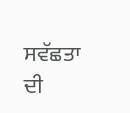ਸਵੱਛਤਾ ਦੀ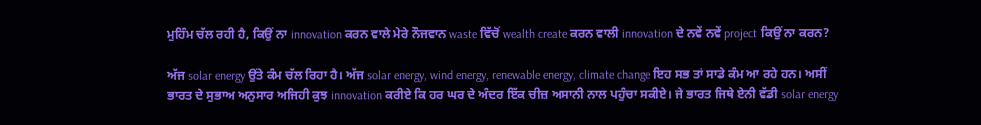ਮੁਹਿੰਮ ਚੱਲ ਰਹੀ ਹੈ, ਕਿਉਂ ਨਾ innovation ਕਰਨ ਵਾਲੇ ਮੇਰੇ ਨੌਜਵਾਨ waste ਵਿੱਚੋਂ wealth create ਕਰਨ ਵਾਲੀ innovation ਦੇ ਨਵੇਂ ਨਵੇਂ project ਕਿਉਂ ਨਾ ਕਰਨ?

ਅੱਜ solar energy ਉਂਤੇ ਕੰਮ ਚੱਲ ਰਿਹਾ ਹੈ। ਅੱਜ solar energy, wind energy, renewable energy, climate change ਇਹ ਸਭ ਤਾਂ ਸਾਡੇ ਕੰਮ ਆ ਰਹੇ ਹਨ। ਅਸੀਂ ਭਾਰਤ ਦੇ ਸੁਭਾਅ ਅਨੁਸਾਰ ਅਜਿਹੀ ਕੁਝ innovation ਕਰੀਏ ਕਿ ਹਰ ਘਰ ਦੇ ਅੰਦਰ ਇੱਕ ਚੀਜ਼ ਅਸਾਨੀ ਨਾਲ ਪਹੁੰਚਾ ਸਕੀਏ। ਜੇ ਭਾਰਤ ਜਿਥੇ ਏਨੀ ਵੱਡੀ solar energy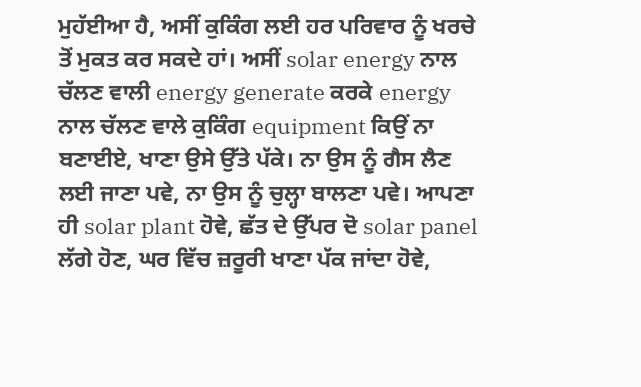ਮੁਹੱਈਆ ਹੈ, ਅਸੀਂ ਕੁਕਿੰਗ ਲਈ ਹਰ ਪਰਿਵਾਰ ਨੂੰ ਖਰਚੇ ਤੋਂ ਮੁਕਤ ਕਰ ਸਕਦੇ ਹਾਂ। ਅਸੀਂ solar energy ਨਾਲ ਚੱਲਣ ਵਾਲੀ energy generate ਕਰਕੇ energy ਨਾਲ ਚੱਲਣ ਵਾਲੇ ਕੁਕਿੰਗ equipment ਕਿਉਂ ਨਾ ਬਣਾਈਏ, ਖਾਣਾ ਉਸੇ ਉੱਤੇ ਪੱਕੇ। ਨਾ ਉਸ ਨੂੰ ਗੈਸ ਲੈਣ ਲਈ ਜਾਣਾ ਪਵੇ, ਨਾ ਉਸ ਨੂੰ ਚੁਲ੍ਹਾ ਬਾਲਣਾ ਪਵੇ। ਆਪਣਾ ਹੀ solar plant ਹੋਵੇ, ਛੱਤ ਦੇ ਉੱਪਰ ਦੋ solar panel ਲੱਗੇ ਹੋਣ, ਘਰ ਵਿੱਚ ਜ਼ਰੂਰੀ ਖਾਣਾ ਪੱਕ ਜਾਂਦਾ ਹੋਵੇ,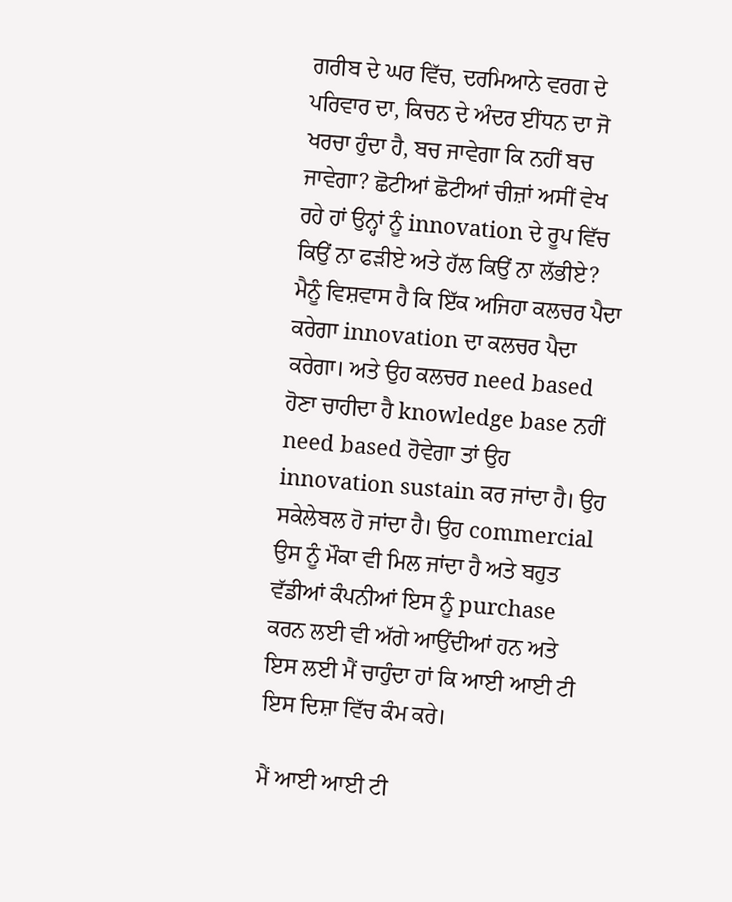ਗਰੀਬ ਦੇ ਘਰ ਵਿੱਚ, ਦਰਮਿਆਨੇ ਵਰਗ ਦੇ ਪਰਿਵਾਰ ਦਾ, ਕਿਚਨ ਦੇ ਅੰਦਰ ਈਂਧਨ ਦਾ ਜੋ ਖਰਚਾ ਹੁੰਦਾ ਹੈ, ਬਚ ਜਾਵੇਗਾ ਕਿ ਨਹੀਂ ਬਚ ਜਾਵੇਗਾ? ਛੋਟੀਆਂ ਛੋਟੀਆਂ ਚੀਜ਼ਾਂ ਅਸੀਂ ਵੇਖ ਰਹੇ ਹਾਂ ਉਨ੍ਹਾਂ ਨੂੰ innovation ਦੇ ਰੂਪ ਵਿੱਚ ਕਿਉਂ ਨਾ ਫੜੀਏ ਅਤੇ ਹੱਲ ਕਿਉਂ ਨਾ ਲੱਭੀਏ? ਮੈਨੂੰ ਵਿਸ਼ਵਾਸ ਹੈ ਕਿ ਇੱਕ ਅਜਿਹਾ ਕਲਚਰ ਪੈਦਾ ਕਰੇਗਾ innovation ਦਾ ਕਲਚਰ ਪੈਦਾ ਕਰੇਗਾ। ਅਤੇ ਉਹ ਕਲਚਰ need based ਹੋਣਾ ਚਾਹੀਦਾ ਹੈ knowledge base ਨਹੀਂ need based ਹੋਵੇਗਾ ਤਾਂ ਉਹ innovation sustain ਕਰ ਜਾਂਦਾ ਹੈ। ਉਹ ਸਕੇਲੇਬਲ ਹੋ ਜਾਂਦਾ ਹੈ। ਉਹ commercial ਉਸ ਨੂੰ ਮੌਕਾ ਵੀ ਮਿਲ ਜਾਂਦਾ ਹੈ ਅਤੇ ਬਹੁਤ ਵੱਡੀਆਂ ਕੰਪਨੀਆਂ ਇਸ ਨੂੰ purchase ਕਰਨ ਲਈ ਵੀ ਅੱਗੇ ਆਉਂਦੀਆਂ ਹਨ ਅਤੇ ਇਸ ਲਈ ਮੈਂ ਚਾਹੁੰਦਾ ਹਾਂ ਕਿ ਆਈ ਆਈ ਟੀ ਇਸ ਦਿਸ਼ਾ ਵਿੱਚ ਕੰਮ ਕਰੇ।

ਮੈਂ ਆਈ ਆਈ ਟੀ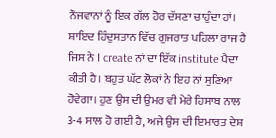ਨੌਜਵਾਨਾਂ ਨੂੰ ਇਕ ਗੱਲ ਹੋਰ ਦੱਸਣਾ ਚਾਹੁੰਦਾ ਹਾਂ। ਸ਼ਾਇਦ ਹਿੰਦੁਸਤਾਨ ਵਿੱਚ ਗੁਜਰਾਤ ਪਹਿਲਾ ਰਾਜ ਹੈ ਜਿਸ ਨੇ I create ਨਾਂ ਦਾ ਇੱਕ institute ਪੈਦਾ ਕੀਤੀ ਹੈ। ਬਹੁਤ ਘੱਟ ਲੋਕਾਂ ਨੇ ਇਹ ਨਾਂ ਸੁਣਿਆ ਹੋਵੇਗਾ। ਹੁਣ ਉਸ ਦੀ ਉਮਰ ਵੀ ਮੇਰੇ ਹਿਸਾਬ ਨਾਲ 3-4 ਸਾਲ ਹੋ ਗਈ ਹੈ, ਅਜੇ ਉਸ ਦੀ ਇਮਾਰਤ ਦੇਸ਼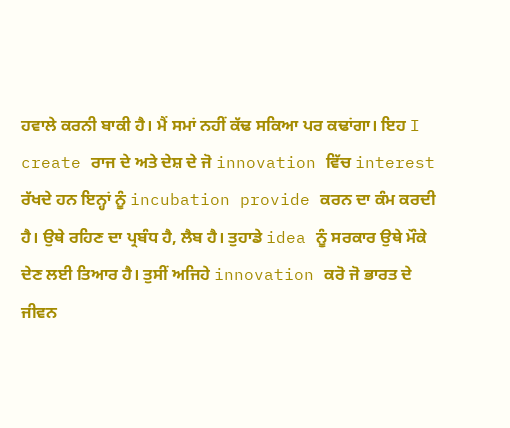ਹਵਾਲੇ ਕਰਨੀ ਬਾਕੀ ਹੈ। ਮੈਂ ਸਮਾਂ ਨਹੀਂ ਕੱਢ ਸਕਿਆ ਪਰ ਕਢਾਂਗਾ। ਇਹ I create ਰਾਜ ਦੇ ਅਤੇ ਦੇਸ਼ ਦੇ ਜੋ innovation ਵਿੱਚ interest ਰੱਖਦੇ ਹਨ ਇਨ੍ਹਾਂ ਨੂੰ incubation provide ਕਰਨ ਦਾ ਕੰਮ ਕਰਦੀ ਹੈ। ਉਥੇ ਰਹਿਣ ਦਾ ਪ੍ਰਬੰਧ ਹੈ, ਲੈਬ ਹੈ। ਤੁਹਾਡੇ idea ਨੂੰ ਸਰਕਾਰ ਉਥੇ ਮੌਕੇ ਦੇਣ ਲਈ ਤਿਆਰ ਹੈ। ਤੁਸੀਂ ਅਜਿਹੇ innovation ਕਰੋ ਜੋ ਭਾਰਤ ਦੇ ਜੀਵਨ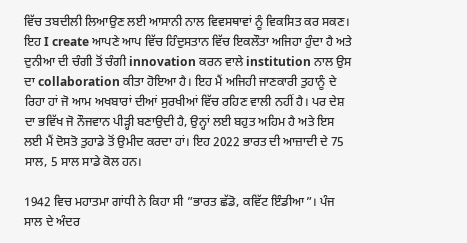ਵਿੱਚ ਤਬਦੀਲੀ ਲਿਆਉਣ ਲਈ ਆਸਾਨੀ ਨਾਲ ਵਿਵਸਥਾਵਾਂ ਨੂੰ ਵਿਕਸਿਤ ਕਰ ਸਕਣ। ਇਹ I create ਆਪਣੇ ਆਪ ਵਿੱਚ ਹਿੰਦੁਸਤਾਨ ਵਿੱਚ ਇਕਲੌਤਾ ਅਜਿਹਾ ਹੁੰਦਾ ਹੈ ਅਤੇ ਦੁਨੀਆ ਦੀ ਚੰਗੀ ਤੋਂ ਚੰਗੀ innovation ਕਰਨ ਵਾਲੇ institution ਨਾਲ ਉਸ ਦਾ collaboration ਕੀਤਾ ਹੋਇਆ ਹੈ। ਇਹ ਮੈਂ ਅਜਿਹੀ ਜਾਣਕਾਰੀ ਤੁਹਾਨੂੰ ਦੇ ਰਿਹਾ ਹਾਂ ਜੋ ਆਮ ਅਖਬਾਰਾਂ ਦੀਆਂ ਸੁਰਖੀਆਂ ਵਿੱਚ ਰਹਿਣ ਵਾਲੀ ਨਹੀਂ ਹੈ। ਪਰ ਦੇਸ਼ ਦਾ ਭਵਿੱਖ ਜੋ ਨੌਜਵਾਨ ਪੀੜ੍ਹੀ ਬਣਾਉਦੀ ਹੈ, ਉਨ੍ਹਾਂ ਲਈ ਬਹੁਤ ਅਹਿਮ ਹੈ ਅਤੇ ਇਸ ਲਈ ਮੈਂ ਦੋਸਤੋ ਤੁਹਾਡੇ ਤੋਂ ਉਮੀਦ ਕਰਦਾ ਹਾਂ। ਇਹ 2022 ਭਾਰਤ ਦੀ ਆਜ਼ਾਦੀ ਦੇ 75 ਸਾਲ, 5 ਸਾਲ ਸਾਡੇ ਕੋਲ ਹਨ।

1942 ਵਿਚ ਮਹਾਤਮਾ ਗਾਂਧੀ ਨੇ ਕਿਹਾ ਸੀ ”ਭਾਰਤ ਛੱਡੋ, ਕਵਿੱਟ ਇੰਡੀਆ”। ਪੰਜ ਸਾਲ ਦੇ ਅੰਦਰ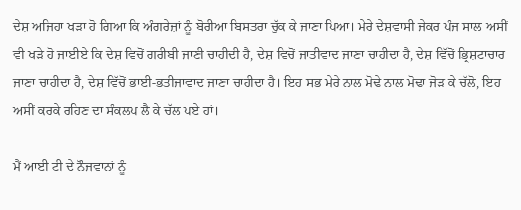ਦੇਸ਼ ਅਜਿਹਾ ਖੜਾ ਹੋ ਗਿਆ ਕਿ ਅੰਗਰੇਜ਼ਾਂ ਨੂੰ ਬੋਰੀਆ ਬਿਸਤਰਾ ਚੁੱਕ ਕੇ ਜਾਣਾ ਪਿਆ। ਮੇਰੇ ਦੇਸ਼ਵਾਸੀ ਜੇਕਰ ਪੰਜ ਸਾਲ ਅਸੀਂ ਵੀ ਖੜੇ ਹੋ ਜਾਈਏ ਕਿ ਦੇਸ਼ ਵਿਚੋਂ ਗਰੀਬੀ ਜਾਣੀ ਚਾਹੀਦੀ ਹੈ, ਦੇਸ਼ ਵਿਚੋਂ ਜਾਤੀਵਾਦ ਜਾਣਾ ਚਾਹੀਦਾ ਹੈ, ਦੇਸ਼ ਵਿੱਚੋਂ ਭ੍ਰਿਸ਼ਟਾਚਾਰ ਜਾਣਾ ਚਾਹੀਦਾ ਹੈ, ਦੇਸ਼ ਵਿੱਚੋਂ ਭਾਈ-ਭਤੀਜਾਵਾਦ ਜਾਣਾ ਚਾਹੀਦਾ ਹੈ। ਇਹ ਸਭ ਮੇਰੇ ਨਾਲ ਮੋਢੇ ਨਾਲ ਮੋਢਾ ਜੋੜ ਕੇ ਚੱਲੋ, ਇਹ ਅਸੀਂ ਕਰਕੇ ਰਹਿਣ ਦਾ ਸੰਕਲਪ ਲੈ ਕੇ ਚੱਲ ਪਏ ਹਾਂ।

ਮੈਂ ਆਈ ਟੀ ਦੇ ਨੌਜਵਾਨਾਂ ਨੂੰ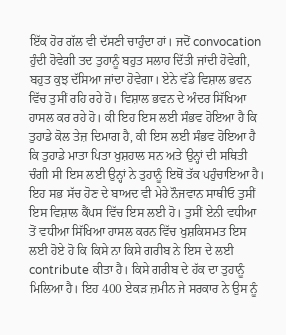ਇੱਕ ਹੋਰ ਗੱਲ ਵੀ ਦੱਸਣੀ ਚਾਹੁੰਦਾ ਹਾਂ। ਜਦੋਂ convocation ਹੁੰਦੀ ਹੋਵੇਗੀ ਤਦ ਤੁਹਾਨੂੰ ਬਹੁਤ ਸਲਾਹ ਦਿੱਤੀ ਜਾਂਦੀ ਹੋਵੇਗੀ, ਬਹੁਤ ਕੁਝ ਦੱਸਿਆ ਜਾਂਦਾ ਹੋਵੇਗਾ। ਏਨੇ ਵੱਡੇ ਵਿਸ਼ਾਲ ਭਵਨ ਵਿੱਚ ਤੁਸੀਂ ਰਹਿ ਰਹੇ ਹੋ। ਵਿਸ਼ਾਲ ਭਵਨ ਦੇ ਅੰਦਰ ਸਿੱਖਿਆ ਹਾਸਲ ਕਰ ਰਹੇ ਹੋ। ਕੀ ਇਹ ਇਸ ਲਈ ਸੰਭਵ ਹੋਇਆ ਹੈ ਕਿ ਤੁਹਾਡੇ ਕੋਲ ਤੇਜ਼ ਦਿਮਾਗ ਹੈ, ਕੀ ਇਸ ਲਈ ਸੰਭਵ ਹੋਇਆ ਹੈ ਕਿ ਤੁਹਾਡੇ ਮਾਤਾ ਪਿਤਾ ਖੁਸ਼ਹਾਲ ਸਨ ਅਤੇ ਉਨ੍ਹਾਂ ਦੀ ਸਥਿਤੀ ਚੰਗੀ ਸੀ ਇਸ ਲਈ ਉਨ੍ਹਾਂ ਨੇ ਤੁਹਾਨੂੰ ਇਥੋਂ ਤੱਕ ਪਹੁੰਚਾਇਆ ਹੈ। ਇਹ ਸਭ ਸੱਚ ਹੋਣ ਦੇ ਬਾਅਦ ਵੀ ਮੇਰੇ ਨੌਜਵਾਨ ਸਾਥੀਓ ਤੁਸੀਂ ਇਸ ਵਿਸ਼ਾਲ ਕੈਂਪਸ ਵਿੱਚ ਇਸ ਲਈ ਹੋ। ਤੁਸੀਂ ਏਨੀ ਵਧੀਆ ਤੋਂ ਵਧੀਆ ਸਿੱਖਿਆ ਹਾਸਲ ਕਰਨ ਵਿੱਚ ਖੁਸ਼ਕਿਸਮਤ ਇਸ ਲਈ ਹੋਏ ਹੋ ਕਿ ਕਿਸੇ ਨਾ ਕਿਸੇ ਗਰੀਬ ਨੇ ਇਸ ਦੇ ਲਈ contribute ਕੀਤਾ ਹੈ। ਕਿਸੇ ਗਰੀਬ ਦੇ ਹੱਕ ਦਾ ਤੁਹਾਨੂੰ ਮਿਲਿਆ ਹੈ। ਇਹ 400 ਏਕੜ ਜ਼ਮੀਨ ਜੇ ਸਰਕਾਰ ਨੇ ਉਸ ਨੂੰ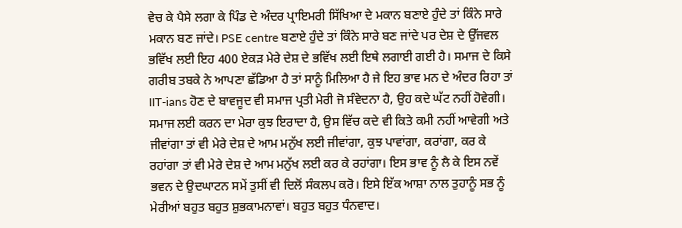ਵੇਚ ਕੇ ਪੈਸੇ ਲਗਾ ਕੇ ਪਿੰਡ ਦੇ ਅੰਦਰ ਪ੍ਰਾਇਮਰੀ ਸਿੱਖਿਆ ਦੇ ਮਕਾਨ ਬਣਾਏ ਹੁੰਦੇ ਤਾਂ ਕਿੰਨੇ ਸਾਰੇ ਮਕਾਨ ਬਣ ਜਾਂਦੇ। PSE centre ਬਣਾਏ ਹੁੰਦੇ ਤਾਂ ਕਿੰਨੇ ਸਾਰੇ ਬਣ ਜਾਂਦੇ ਪਰ ਦੇਸ਼ ਦੇ ਉੱਜਵਲ ਭਵਿੱਖ ਲਈ ਇਹ 400 ਏਕੜ ਮੇਰੇ ਦੇਸ਼ ਦੇ ਭਵਿੱਖ ਲਈ ਇਥੇ ਲਗਾਈ ਗਈ ਹੈ। ਸਮਾਜ ਦੇ ਕਿਸੇ ਗਰੀਬ ਤਬਕੇ ਨੇ ਆਪਣਾ ਛੱਡਿਆ ਹੈ ਤਾਂ ਸਾਨੂੰ ਮਿਲਿਆ ਹੈ ਜੇ ਇਹ ਭਾਵ ਮਨ ਦੇ ਅੰਦਰ ਰਿਹਾ ਤਾਂ IIT-ians ਹੋਣ ਦੇ ਬਾਵਜੂਦ ਵੀ ਸਮਾਜ ਪ੍ਰਤੀ ਮੇਰੀ ਜੋ ਸੰਵੇਦਨਾ ਹੈ, ਉਹ ਕਦੇ ਘੱਟ ਨਹੀਂ ਹੋਵੇਗੀ। ਸਮਾਜ ਲਈ ਕਰਨ ਦਾ ਮੇਰਾ ਕੁਝ ਇਰਾਦਾ ਹੈ, ਉਸ ਵਿੱਚ ਕਦੇ ਵੀ ਕਿਤੇ ਕਮੀ ਨਹੀਂ ਆਵੇਗੀ ਅਤੇ ਜੀਵਾਂਗਾ ਤਾਂ ਵੀ ਮੇਰੇ ਦੇਸ਼ ਦੇ ਆਮ ਮਨੁੱਖ ਲਈ ਜੀਵਾਂਗਾ, ਕੁਝ ਪਾਵਾਂਗਾ, ਕਰਾਂਗਾ, ਕਰ ਕੇ ਰਹਾਂਗਾ ਤਾਂ ਵੀ ਮੇਰੇ ਦੇਸ਼ ਦੇ ਆਮ ਮਨੁੱਖ ਲਈ ਕਰ ਕੇ ਰਹਾਂਗਾ। ਇਸ ਭਾਵ ਨੂੰ ਲੈ ਕੇ ਇਸ ਨਵੇਂ ਭਵਨ ਦੇ ਉਦਘਾਟਨ ਸਮੇਂ ਤੁਸੀਂ ਵੀ ਦਿਲੋਂ ਸੰਕਲਪ ਕਰੋ। ਇਸੇ ਇੱਕ ਆਸ਼ਾ ਨਾਲ ਤੁਹਾਨੂੰ ਸਭ ਨੂੰ ਮੇਰੀਆਂ ਬਹੁਤ ਬਹੁਤ ਸ਼ੁਭਕਾਮਨਾਵਾਂ। ਬਹੁਤ ਬਹੁਤ ਧੰਨਵਾਦ।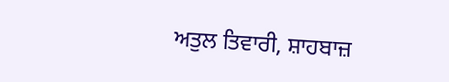ਅਤੁਲ ਤਿਵਾਰੀ, ਸ਼ਾਹਬਾਜ਼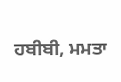ਹਬੀਬੀ, ਮਮਤਾ